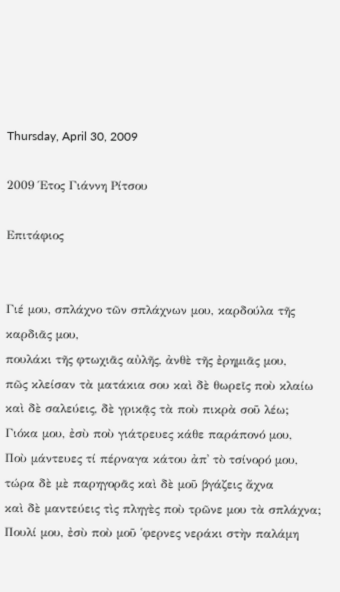Thursday, April 30, 2009

2009 Έτος Γιάννη Ρίτσου

Επιτάφιος


Γιέ μου, σπλάχνο τῶν σπλάχνων μου, καρδούλα τῆς καρδιᾶς μου,
πουλάκι τῆς φτωχιᾶς αὐλῆς, ἀνθὲ τῆς ἐρημιᾶς μου,
πῶς κλείσαν τὰ ματάκια σου καὶ δὲ θωρεῖς ποὺ κλαίω
καὶ δὲ σαλεύεις, δὲ γρικᾷς τὰ ποὺ πικρὰ σοῦ λέω;
Γιόκα μου, ἐσὺ ποὺ γιάτρευες κάθε παράπονό μου,
Ποὺ μάντευες τί πέρναγα κάτου ἀπ᾿ τὸ τσίνορό μου,
τώρα δὲ μὲ παρηγορᾶς καὶ δὲ μοῦ βγάζεις ἄχνα
καὶ δὲ μαντεύεις τὶς πληγὲς ποὺ τρῶνε μου τὰ σπλάχνα;
Πουλί μου, ἐσὺ ποὺ μοῦ ῾φερνες νεράκι στὴν παλάμη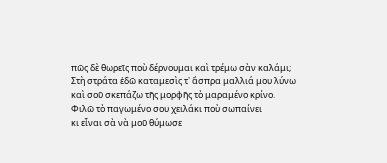πῶς δὲ θωρεῖς ποὺ δέρνουμαι καὶ τρέμω σὰν καλάμι;
Στὴ στράτα ἐδῶ καταμεσὶς τ᾿ ἄσπρα μαλλιά μου λύνω
καὶ σοῦ σκεπάζω τῆς μορφῆς τὸ μαραμένο κρίνο.
Φιλῶ τὸ παγωμένο σου χειλάκι ποὺ σωπαίνει
κι εἶναι σὰ νὰ μοῦ θύμωσε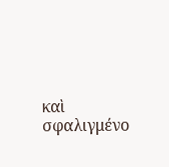καὶ σφαλιγμένο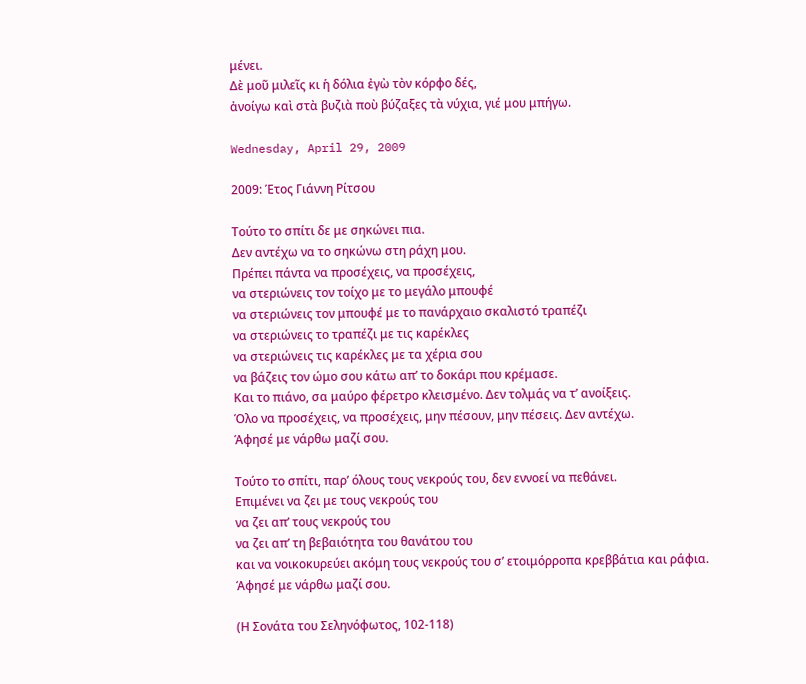μένει.
Δὲ μοῦ μιλεῖς κι ἡ δόλια ἐγὼ τὸν κόρφο δές,
ἀνοίγω καὶ στὰ βυζιὰ ποὺ βύζαξες τὰ νύχια, γιέ μου μπήγω.

Wednesday, April 29, 2009

2009: Έτος Γιάννη Ρίτσου

Τούτο το σπίτι δε με σηκώνει πια.
Δεν αντέχω να το σηκώνω στη ράχη μου.
Πρέπει πάντα να προσέχεις, να προσέχεις,
να στεριώνεις τον τοίχο με το μεγάλο μπουφέ
να στεριώνεις τον μπουφέ με το πανάρχαιο σκαλιστό τραπέζι
να στεριώνεις το τραπέζι με τις καρέκλες
να στεριώνεις τις καρέκλες με τα χέρια σου
να βάζεις τον ώμο σου κάτω απ’ το δοκάρι που κρέμασε.
Και το πιάνο, σα μαύρο φέρετρο κλεισμένο. Δεν τολμάς να τ’ ανοίξεις.
Όλο να προσέχεις, να προσέχεις, μην πέσουν, μην πέσεις. Δεν αντέχω.
Άφησέ με νάρθω μαζί σου.

Τούτο το σπίτι, παρ’ όλους τους νεκρούς του, δεν εννοεί να πεθάνει.
Επιμένει να ζει με τους νεκρούς του
να ζει απ’ τους νεκρούς του
να ζει απ’ τη βεβαιότητα του θανάτου του
και να νοικοκυρεύει ακόμη τους νεκρούς του σ’ ετοιμόρροπα κρεββάτια και ράφια.
Άφησέ με νάρθω μαζί σου.

(Η Σονάτα του Σεληνόφωτος, 102-118)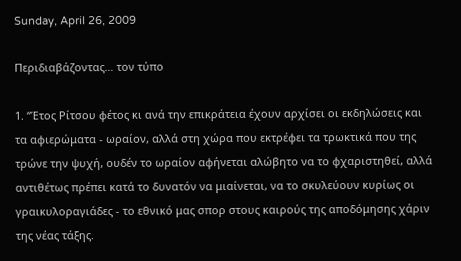Sunday, April 26, 2009

Περιδιαβάζοντας… τον τύπο

1. “Έτος Ρίτσου φέτος κι ανά την επικράτεια έχουν αρχίσει οι εκδηλώσεις και τα αφιερώματα - ωραίον, αλλά στη χώρα που εκτρέφει τα τρωκτικά που της τρώνε την ψυχή, ουδέν το ωραίον αφήνεται αλώβητο να το φχαριστηθεί, αλλά αντιθέτως πρέπει κατά το δυνατόν να μιαίνεται, να το σκυλεύουν κυρίως οι γραικυλοραγιάδες - το εθνικό μας σπορ στους καιρούς της αποδόμησης χάριν της νέας τάξης.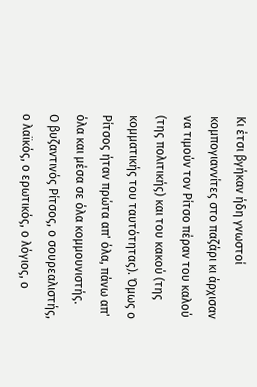Κι έτσι βγήκαν ήδη γνωστοί κομπογιαννίτες στο παζάρι κι άρχισαν να τιμούν τον Ρίτσο πέραν του καλού (της πολιτικής) και του κακού (της κομματικής του ταυτότητας). Όμως ο Ρίτσος ήταν πρώτα απ' όλα, πάνω απ' όλα και μέσα σε όλα κομμουνιστής.
Ο βυζαντινός Ρίτσος, ο σουρεαλιστής, ο λαϊκός, ο ερωτικός, ο λόγιος, ο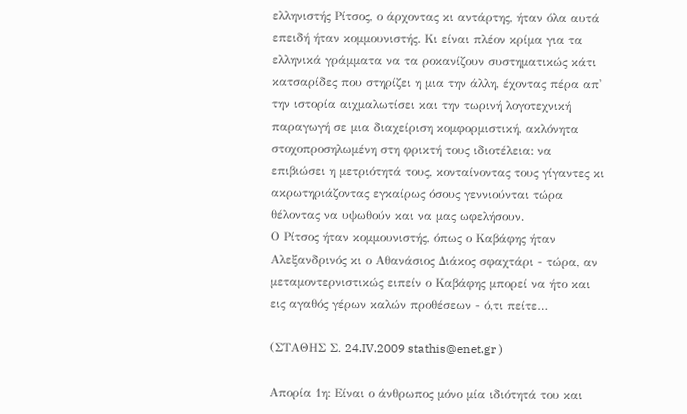ελληνιστής Ρίτσος, ο άρχοντας κι αντάρτης, ήταν όλα αυτά επειδή ήταν κομμουνιστής. Κι είναι πλέον κρίμα για τα ελληνικά γράμματα να τα ροκανίζουν συστηματικώς κάτι κατσαρίδες που στηρίζει η μια την άλλη, έχοντας πέρα απ' την ιστορία αιχμαλωτίσει και την τωρινή λογοτεχνική παραγωγή σε μια διαχείριση κομφορμιστική, ακλόνητα στοχοπροσηλωμένη στη φρικτή τους ιδιοτέλεια: να επιβιώσει η μετριότητά τους, κονταίνοντας τους γίγαντες κι ακρωτηριάζοντας εγκαίρως όσους γεννιούνται τώρα θέλοντας να υψωθούν και να μας ωφελήσουν.
Ο Ρίτσος ήταν κομμουνιστής, όπως ο Καβάφης ήταν Αλεξανδρινός κι ο Αθανάσιος Διάκος σφαχτάρι - τώρα, αν μεταμοντερνιστικώς ειπείν ο Καβάφης μπορεί να ήτο και εις αγαθός γέρων καλών προθέσεων - ό,τι πείτε…

(ΣΤΑΘΗΣ Σ. 24.IV.2009 stathis@enet.gr )

Απορία 1η: Είναι ο άνθρωπος μόνο μία ιδιότητά του και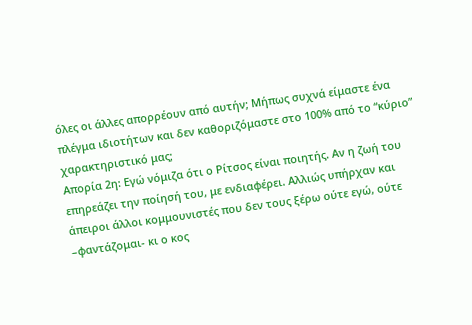όλες οι άλλες απορρέουν από αυτήν; Μήπως συχνά είμαστε ένα πλέγμα ιδιοτήτων και δεν καθοριζόμαστε στο 100% από το “κύριο” χαρακτηριστικό μας;
Απορία 2η: Εγώ νόμιζα ότι ο Ρίτσος είναι ποιητής. Αν η ζωή του επηρεάζει την ποίησή του, με ενδιαφέρει. Αλλιώς υπήρχαν και άπειροι άλλοι κομμουνιστές που δεν τους ξέρω ούτε εγώ, ούτε –φαντάζομαι- κι ο κος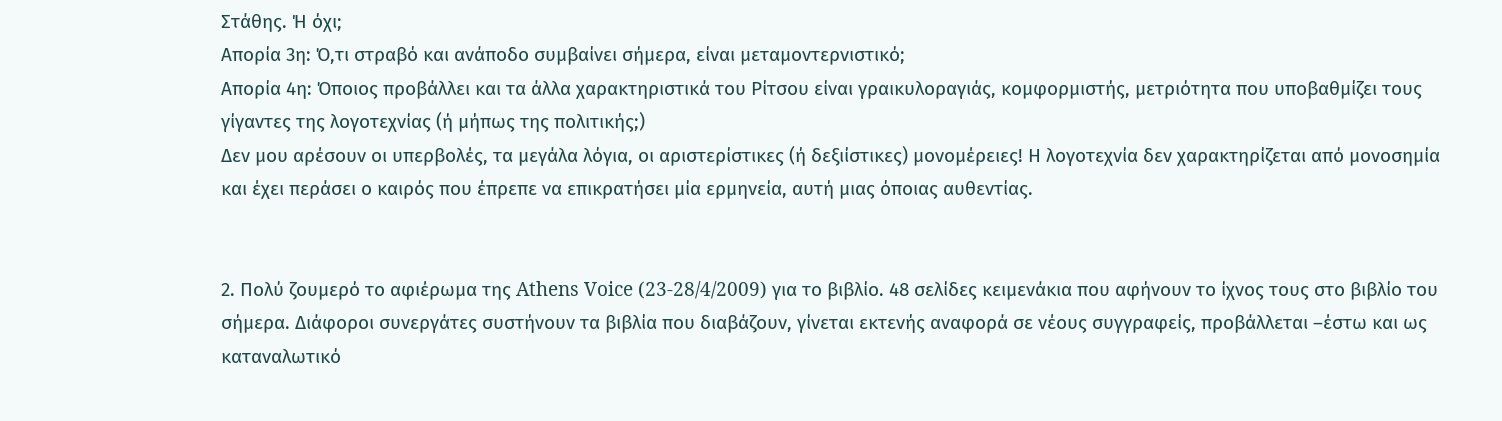Στάθης. Ή όχι;
Απορία 3η: Ό,τι στραβό και ανάποδο συμβαίνει σήμερα, είναι μεταμοντερνιστικό;
Απορία 4η: Όποιος προβάλλει και τα άλλα χαρακτηριστικά του Ρίτσου είναι γραικυλοραγιάς, κομφορμιστής, μετριότητα που υποβαθμίζει τους γίγαντες της λογοτεχνίας (ή μήπως της πολιτικής;)
Δεν μου αρέσουν οι υπερβολές, τα μεγάλα λόγια, οι αριστερίστικες (ή δεξιίστικες) μονομέρειες! Η λογοτεχνία δεν χαρακτηρίζεται από μονοσημία και έχει περάσει ο καιρός που έπρεπε να επικρατήσει μία ερμηνεία, αυτή μιας όποιας αυθεντίας.


2. Πολύ ζουμερό το αφιέρωμα της Athens Voice (23-28/4/2009) για το βιβλίο. 48 σελίδες κειμενάκια που αφήνουν το ίχνος τους στο βιβλίο του σήμερα. Διάφοροι συνεργάτες συστήνουν τα βιβλία που διαβάζουν, γίνεται εκτενής αναφορά σε νέους συγγραφείς, προβάλλεται –έστω και ως καταναλωτικό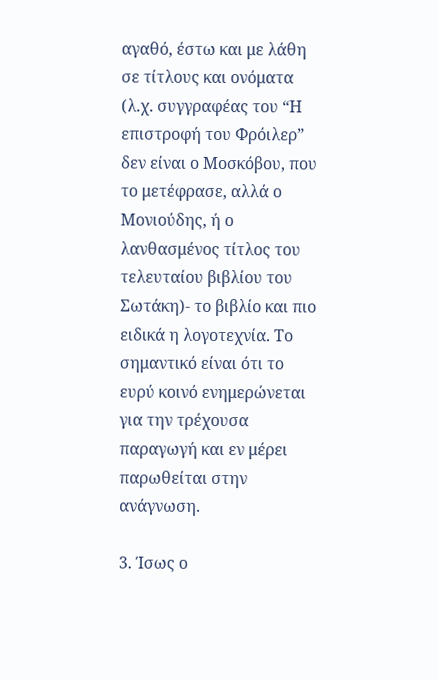αγαθό, έστω και με λάθη σε τίτλους και ονόματα (λ.χ. συγγραφέας του “Η επιστροφή του Φρόιλερ” δεν είναι ο Μοσκόβου, που το μετέφρασε, αλλά ο Μονιούδης, ή ο λανθασμένος τίτλος του τελευταίου βιβλίου του Σωτάκη)- το βιβλίο και πιο ειδικά η λογοτεχνία. Το σημαντικό είναι ότι το ευρύ κοινό ενημερώνεται για την τρέχουσα παραγωγή και εν μέρει παρωθείται στην ανάγνωση.

3. Ίσως ο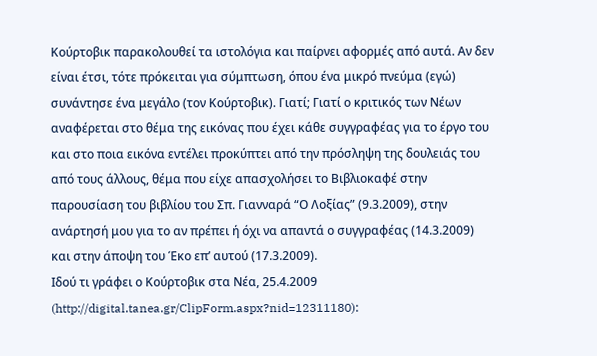Κούρτοβικ παρακολουθεί τα ιστολόγια και παίρνει αφορμές από αυτά. Αν δεν είναι έτσι, τότε πρόκειται για σύμπτωση, όπου ένα μικρό πνεύμα (εγώ) συνάντησε ένα μεγάλο (τον Κούρτοβικ). Γιατί; Γιατί ο κριτικός των Νέων αναφέρεται στο θέμα της εικόνας που έχει κάθε συγγραφέας για το έργο του και στο ποια εικόνα εντέλει προκύπτει από την πρόσληψη της δουλειάς του από τους άλλους, θέμα που είχε απασχολήσει το Βιβλιοκαφέ στην παρουσίαση του βιβλίου του Σπ. Γιανναρά “Ο Λοξίας” (9.3.2009), στην ανάρτησή μου για το αν πρέπει ή όχι να απαντά ο συγγραφέας (14.3.2009) και στην άποψη του Έκο επ’ αυτού (17.3.2009).
Ιδού τι γράφει ο Κούρτοβικ στα Νέα, 25.4.2009 (http://digital.tanea.gr/ClipForm.aspx?nid=12311180):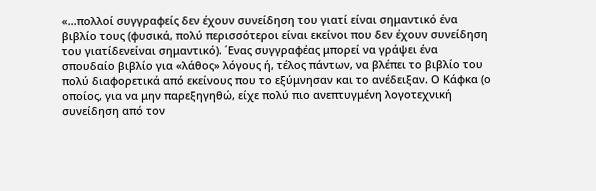«…πολλοί συγγραφείς δεν έχουν συνείδηση του γιατί είναι σημαντικό ένα βιβλίο τους (φυσικά, πολύ περισσότεροι είναι εκείνοι που δεν έχουν συνείδηση του γιατίδενείναι σημαντικό). ΄Ενας συγγραφέας μπορεί να γράψει ένα σπουδαίο βιβλίο για «λάθος» λόγους ή, τέλος πάντων, να βλέπει το βιβλίο του πολύ διαφορετικά από εκείνους που το εξύμνησαν και το ανέδειξαν. Ο Κάφκα (ο οποίος, για να μην παρεξηγηθώ, είχε πολύ πιο ανεπτυγμένη λογοτεχνική συνείδηση από τον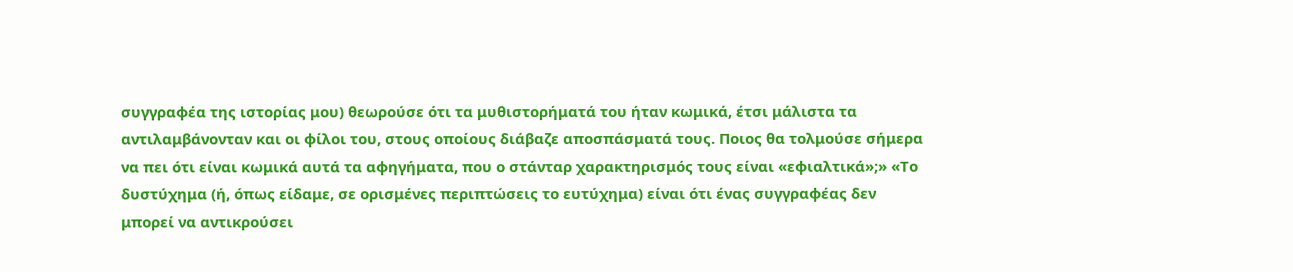συγγραφέα της ιστορίας μου) θεωρούσε ότι τα μυθιστορήματά του ήταν κωμικά, έτσι μάλιστα τα αντιλαμβάνονταν και οι φίλοι του, στους οποίους διάβαζε αποσπάσματά τους. Ποιος θα τολμούσε σήμερα να πει ότι είναι κωμικά αυτά τα αφηγήματα, που ο στάνταρ χαρακτηρισμός τους είναι «εφιαλτικά»;» «Το δυστύχημα (ή, όπως είδαμε, σε ορισμένες περιπτώσεις το ευτύχημα) είναι ότι ένας συγγραφέας δεν μπορεί να αντικρούσει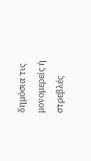δημόσια τις μονομερείς ή στρεβλές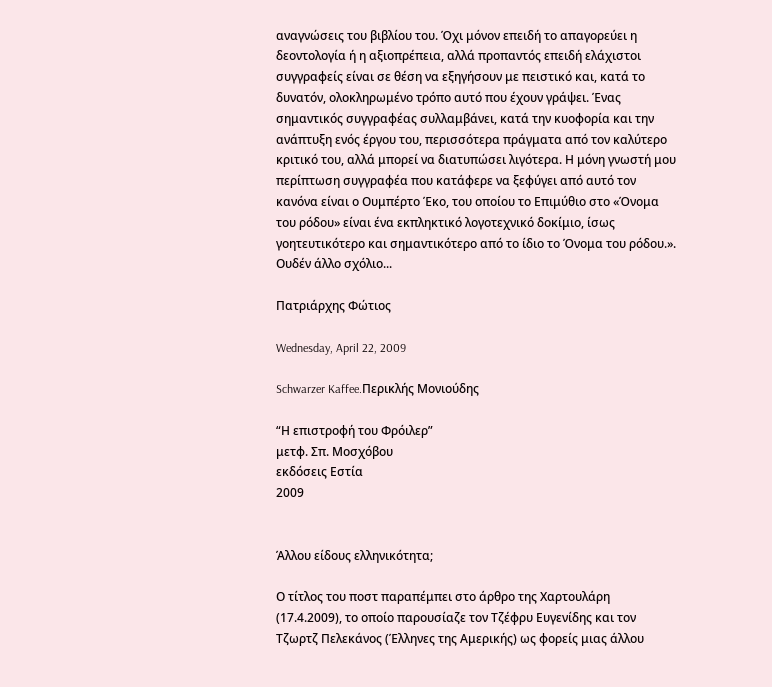αναγνώσεις του βιβλίου του. Όχι μόνον επειδή το απαγορεύει η δεοντολογία ή η αξιοπρέπεια, αλλά προπαντός επειδή ελάχιστοι συγγραφείς είναι σε θέση να εξηγήσουν με πειστικό και, κατά το δυνατόν, ολοκληρωμένο τρόπο αυτό που έχουν γράψει. Ένας σημαντικός συγγραφέας συλλαμβάνει, κατά την κυοφορία και την ανάπτυξη ενός έργου του, περισσότερα πράγματα από τον καλύτερο κριτικό του, αλλά μπορεί να διατυπώσει λιγότερα. Η μόνη γνωστή μου περίπτωση συγγραφέα που κατάφερε να ξεφύγει από αυτό τον κανόνα είναι ο Ουμπέρτο Έκο, του οποίου το Επιμύθιο στο «Όνομα του ρόδου» είναι ένα εκπληκτικό λογοτεχνικό δοκίμιο, ίσως γοητευτικότερο και σημαντικότερο από το ίδιο το Όνομα του ρόδου.».
Ουδέν άλλο σχόλιο...

Πατριάρχης Φώτιος

Wednesday, April 22, 2009

Schwarzer Kaffee.Περικλής Μονιούδης

“Η επιστροφή του Φρόιλερ”
μετφ. Σπ. Μοσχόβου
εκδόσεις Εστία
2009


Άλλου είδους ελληνικότητα;

Ο τίτλος του ποστ παραπέμπει στο άρθρο της Χαρτουλάρη (17.4.2009), το οποίο παρουσίαζε τον Τζέφρυ Ευγενίδης και τον Τζωρτζ Πελεκάνος (Έλληνες της Αμερικής) ως φορείς μιας άλλου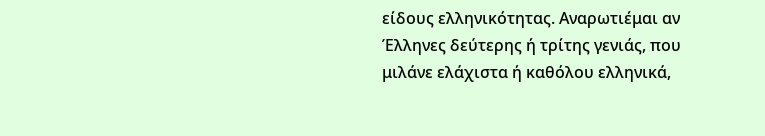είδους ελληνικότητας. Αναρωτιέμαι αν Έλληνες δεύτερης ή τρίτης γενιάς, που μιλάνε ελάχιστα ή καθόλου ελληνικά,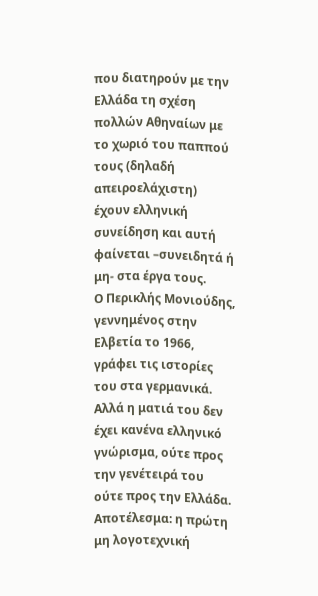που διατηρούν με την Ελλάδα τη σχέση πολλών Αθηναίων με το χωριό του παππού τους (δηλαδή απειροελάχιστη) έχουν ελληνική συνείδηση και αυτή φαίνεται –συνειδητά ή μη- στα έργα τους.
Ο Περικλής Μονιούδης, γεννημένος στην Ελβετία το 1966, γράφει τις ιστορίες του στα γερμανικά. Αλλά η ματιά του δεν έχει κανένα ελληνικό γνώρισμα, ούτε προς την γενέτειρά του ούτε προς την Ελλάδα. Αποτέλεσμα: η πρώτη μη λογοτεχνική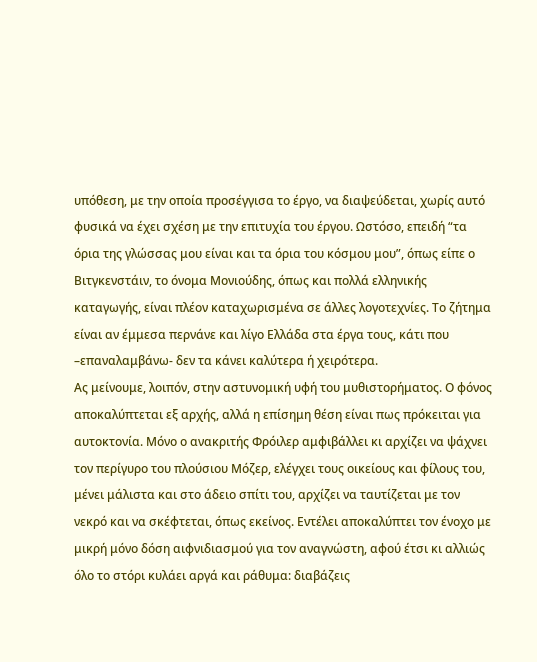υπόθεση, με την οποία προσέγγισα το έργο, να διαψεύδεται, χωρίς αυτό φυσικά να έχει σχέση με την επιτυχία του έργου. Ωστόσο, επειδή “τα όρια της γλώσσας μου είναι και τα όρια του κόσμου μου”, όπως είπε ο Βιτγκενστάιν, το όνομα Μονιούδης, όπως και πολλά ελληνικής καταγωγής, είναι πλέον καταχωρισμένα σε άλλες λογοτεχνίες. Το ζήτημα είναι αν έμμεσα περνάνε και λίγο Ελλάδα στα έργα τους, κάτι που –επαναλαμβάνω- δεν τα κάνει καλύτερα ή χειρότερα.
Ας μείνουμε, λοιπόν, στην αστυνομική υφή του μυθιστορήματος. Ο φόνος αποκαλύπτεται εξ αρχής, αλλά η επίσημη θέση είναι πως πρόκειται για αυτοκτονία. Μόνο ο ανακριτής Φρόιλερ αμφιβάλλει κι αρχίζει να ψάχνει τον περίγυρο του πλούσιου Μόζερ, ελέγχει τους οικείους και φίλους του, μένει μάλιστα και στο άδειο σπίτι του, αρχίζει να ταυτίζεται με τον νεκρό και να σκέφτεται, όπως εκείνος. Εντέλει αποκαλύπτει τον ένοχο με μικρή μόνο δόση αιφνιδιασμού για τον αναγνώστη, αφού έτσι κι αλλιώς όλο το στόρι κυλάει αργά και ράθυμα: διαβάζεις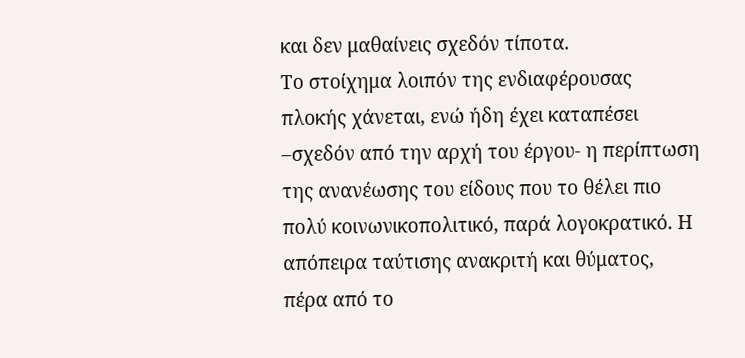και δεν μαθαίνεις σχεδόν τίποτα.
Το στοίχημα λοιπόν της ενδιαφέρουσας πλοκής χάνεται, ενώ ήδη έχει καταπέσει –σχεδόν από την αρχή του έργου- η περίπτωση της ανανέωσης του είδους που το θέλει πιο πολύ κοινωνικοπολιτικό, παρά λογοκρατικό. Η απόπειρα ταύτισης ανακριτή και θύματος, πέρα από το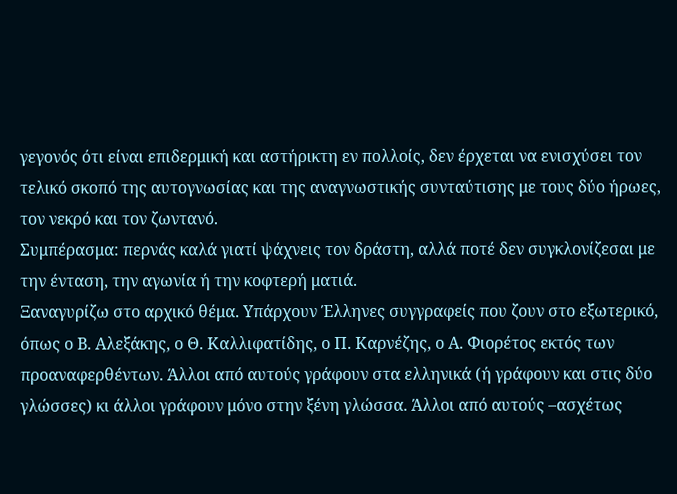γεγονός ότι είναι επιδερμική και αστήρικτη εν πολλοίς, δεν έρχεται να ενισχύσει τον τελικό σκοπό της αυτογνωσίας και της αναγνωστικής συνταύτισης με τους δύο ήρωες, τον νεκρό και τον ζωντανό.
Συμπέρασμα: περνάς καλά γιατί ψάχνεις τον δράστη, αλλά ποτέ δεν συγκλονίζεσαι με την ένταση, την αγωνία ή την κοφτερή ματιά.
Ξαναγυρίζω στο αρχικό θέμα. Υπάρχουν Έλληνες συγγραφείς που ζουν στο εξωτερικό, όπως ο Β. Αλεξάκης, ο Θ. Καλλιφατίδης, ο Π. Καρνέζης, ο Α. Φιορέτος εκτός των προαναφερθέντων. Άλλοι από αυτούς γράφουν στα ελληνικά (ή γράφουν και στις δύο γλώσσες) κι άλλοι γράφουν μόνο στην ξένη γλώσσα. Άλλοι από αυτούς –ασχέτως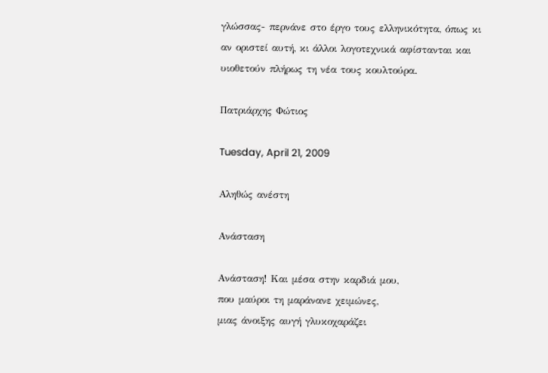γλώσσας- περνάνε στο έργο τους ελληνικότητα, όπως κι αν οριστεί αυτή, κι άλλοι λογοτεχνικά αφίστανται και υιοθετούν πλήρως τη νέα τους κουλτούρα.

Πατριάρχης Φώτιος

Tuesday, April 21, 2009

Αληθώς ανέστη

Ανάσταση

Ανάσταση! Και μέσα στην καρδιά μου,
που μαύροι τη μαράνανε χειμώνες,
μιας άνοιξης αυγή γλυκοχαράζει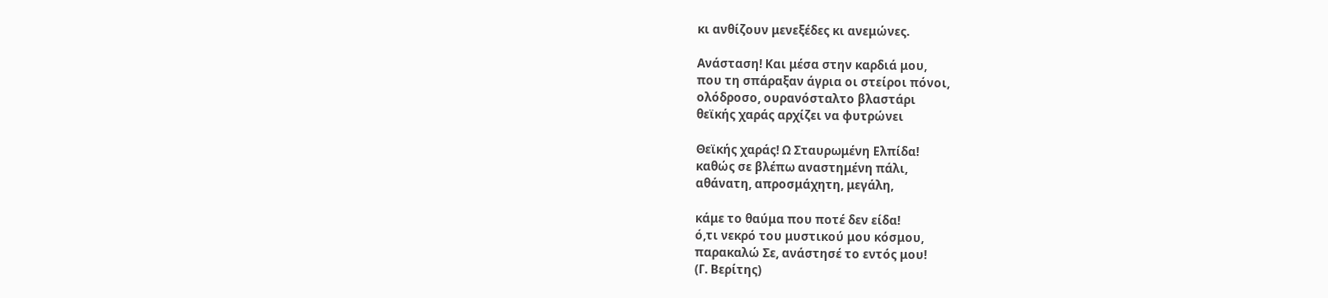κι ανθίζουν μενεξέδες κι ανεμώνες.

Ανάσταση! Και μέσα στην καρδιά μου,
που τη σπάραξαν άγρια οι στείροι πόνοι,
ολόδροσο, ουρανόσταλτο βλαστάρι
θεϊκής χαράς αρχίζει να φυτρώνει

Θεϊκής χαράς! Ω Σταυρωμένη Ελπίδα!
καθώς σε βλέπω αναστημένη πάλι,
αθάνατη, απροσμάχητη, μεγάλη,

κάμε το θαύμα που ποτέ δεν είδα!
ό,τι νεκρό του μυστικού μου κόσμου,
παρακαλώ Σε, ανάστησέ το εντός μου!
(Γ. Βερίτης)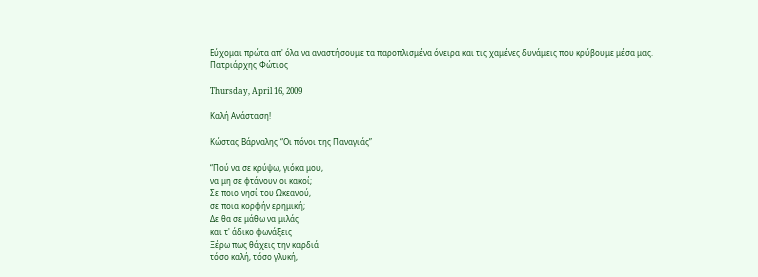Εύχομαι πρώτα απ' όλα να αναστήσουμε τα παροπλισμένα όνειρα και τις χαμένες δυνάμεις που κρύβουμε μέσα μας.
Πατριάρχης Φώτιος

Thursday, April 16, 2009

Καλή Ανάσταση!

Κώστας Βάρναλης “Οι πόνοι της Παναγιάς”

“Πού να σε κρύψω, γιόκα μου,
να μη σε φτάνουν οι κακοί;
Σε ποιο νησί του Ωκεανού,
σε ποια κορφήν ερημική;
Δε θα σε μάθω να μιλάς
και τ' άδικο φωνάξεις
Ξέρω πως θάχεις την καρδιά
τόσο καλή, τόσο γλυκή,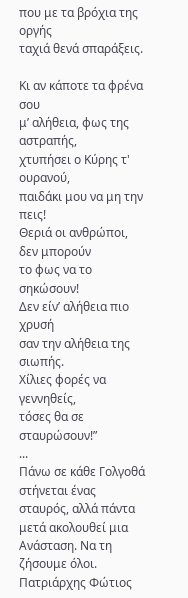που με τα βρόχια της οργής
ταχιά θενά σπαράξεις.

Kι αν κάποτε τα φρένα σου
μ’ αλήθεια, φως της αστραπής,
χτυπήσει ο Κύρης τ' ουρανού,
παιδάκι μου να μη την πεις!
Θεριά οι ανθρώποι, δεν μπορούν
το φως να το σηκώσουν!
Δεν είν’ αλήθεια πιο χρυσή
σαν την αλήθεια της σιωπής.
Χίλιες φορές να γεννηθείς,
τόσες θα σε σταυρώσουν!”
...
Πάνω σε κάθε Γολγοθά στήνεται ένας σταυρός, αλλά πάντα μετά ακολουθεί μια Ανάσταση. Να τη ζήσουμε όλοι.
Πατριάρχης Φώτιος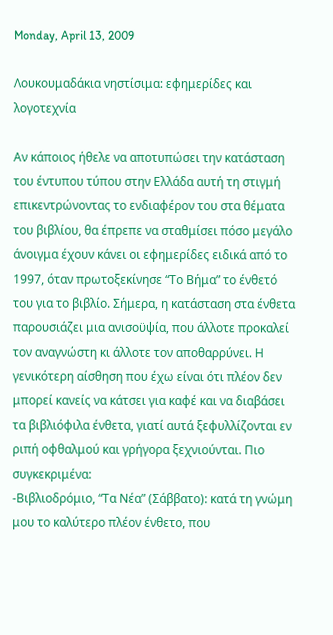Monday, April 13, 2009

Λουκουμαδάκια νηστίσιμα: εφημερίδες και λογοτεχνία

Αν κάποιος ήθελε να αποτυπώσει την κατάσταση του έντυπου τύπου στην Ελλάδα αυτή τη στιγμή επικεντρώνοντας το ενδιαφέρον του στα θέματα του βιβλίου, θα έπρεπε να σταθμίσει πόσο μεγάλο άνοιγμα έχουν κάνει οι εφημερίδες ειδικά από το 1997, όταν πρωτοξεκίνησε “Το Βήμα” το ένθετό του για το βιβλίο. Σήμερα, η κατάσταση στα ένθετα παρουσιάζει μια ανισοϋψία, που άλλοτε προκαλεί τον αναγνώστη κι άλλοτε τον αποθαρρύνει. Η γενικότερη αίσθηση που έχω είναι ότι πλέον δεν μπορεί κανείς να κάτσει για καφέ και να διαβάσει τα βιβλιόφιλα ένθετα, γιατί αυτά ξεφυλλίζονται εν ριπή οφθαλμού και γρήγορα ξεχνιούνται. Πιο συγκεκριμένα:
-Βιβλιοδρόμιο, “Τα Νέα” (Σάββατο): κατά τη γνώμη μου το καλύτερο πλέον ένθετο, που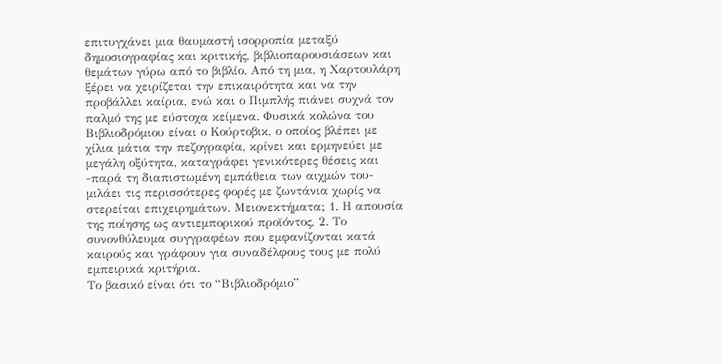επιτυγχάνει μια θαυμαστή ισορροπία μεταξύ δημοσιογραφίας και κριτικής, βιβλιοπαρουσιάσεων και θεμάτων γύρω από το βιβλίο. Από τη μια, η Χαρτουλάρη ξέρει να χειρίζεται την επικαιρότητα και να την προβάλλει καίρια, ενώ και ο Πιμπλής πιάνει συχνά τον παλμό της με εύστοχα κείμενα. Φυσικά κολώνα του Βιβλιοδρόμιου είναι ο Κούρτοβικ, ο οποίος βλέπει με χίλια μάτια την πεζογραφία, κρίνει και ερμηνεύει με μεγάλη οξύτητα, καταγράφει γενικότερες θέσεις και -παρά τη διαπιστωμένη εμπάθεια των αιχμών του- μιλάει τις περισσότερες φορές με ζωντάνια χωρίς να στερείται επιχειρημάτων. Μειονεκτήματα; 1. Η απουσία της ποίησης ως αντιεμπορικού προϊόντος, 2. Το συνονθύλευμα συγγραφέων που εμφανίζονται κατά καιρούς και γράφουν για συναδέλφους τους με πολύ εμπειρικά κριτήρια.
Το βασικό είναι ότι το “Βιβλιοδρόμιο”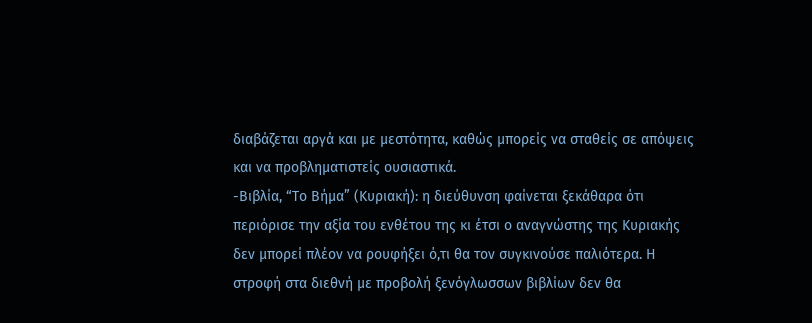διαβάζεται αργά και με μεστότητα, καθώς μπορείς να σταθείς σε απόψεις και να προβληματιστείς ουσιαστικά.
-Βιβλία, “Το Βήμα” (Κυριακή): η διεύθυνση φαίνεται ξεκάθαρα ότι περιόρισε την αξία του ενθέτου της κι έτσι ο αναγνώστης της Κυριακής δεν μπορεί πλέον να ρουφήξει ό,τι θα τον συγκινούσε παλιότερα. Η στροφή στα διεθνή με προβολή ξενόγλωσσων βιβλίων δεν θα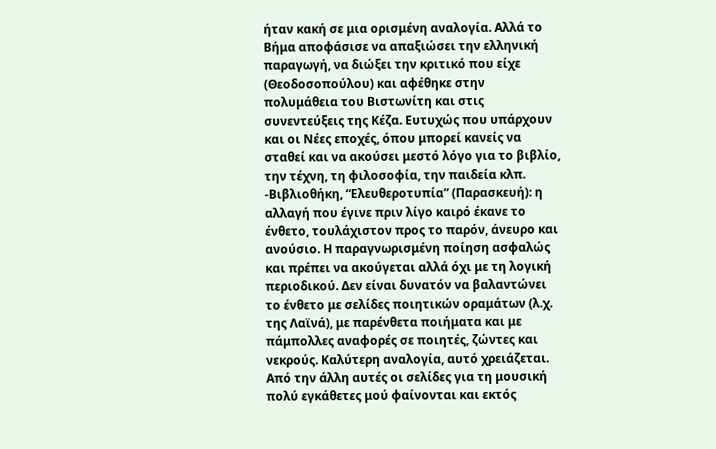ήταν κακή σε μια ορισμένη αναλογία. Αλλά το Βήμα αποφάσισε να απαξιώσει την ελληνική παραγωγή, να διώξει την κριτικό που είχε (Θεοδοσοπούλου) και αφέθηκε στην πολυμάθεια του Βιστωνίτη και στις συνεντεύξεις της Κέζα. Ευτυχώς που υπάρχουν και οι Νέες εποχές, όπου μπορεί κανείς να σταθεί και να ακούσει μεστό λόγο για το βιβλίο, την τέχνη, τη φιλοσοφία, την παιδεία κλπ.
-Βιβλιοθήκη, “Ελευθεροτυπία” (Παρασκευή): η αλλαγή που έγινε πριν λίγο καιρό έκανε το ένθετο, τουλάχιστον προς το παρόν, άνευρο και ανούσιο. Η παραγνωρισμένη ποίηση ασφαλώς και πρέπει να ακούγεται αλλά όχι με τη λογική περιοδικού. Δεν είναι δυνατόν να βαλαντώνει το ένθετο με σελίδες ποιητικών οραμάτων (λ.χ. της Λαϊνά), με παρένθετα ποιήματα και με πάμπολλες αναφορές σε ποιητές, ζώντες και νεκρούς. Καλύτερη αναλογία, αυτό χρειάζεται. Από την άλλη αυτές οι σελίδες για τη μουσική πολύ εγκάθετες μού φαίνονται και εκτός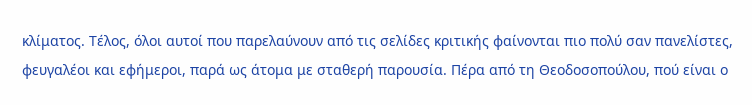κλίματος. Τέλος, όλοι αυτοί που παρελαύνουν από τις σελίδες κριτικής φαίνονται πιο πολύ σαν πανελίστες, φευγαλέοι και εφήμεροι, παρά ως άτομα με σταθερή παρουσία. Πέρα από τη Θεοδοσοπούλου, πού είναι ο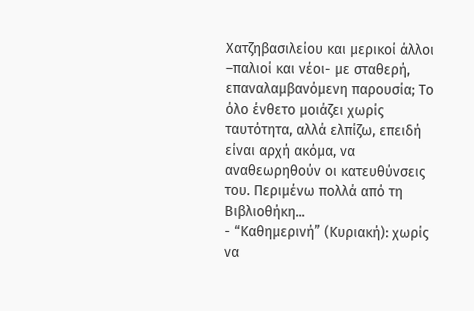Χατζηβασιλείου και μερικοί άλλοι –παλιοί και νέοι- με σταθερή, επαναλαμβανόμενη παρουσία; Το όλο ένθετο μοιάζει χωρίς ταυτότητα, αλλά ελπίζω, επειδή είναι αρχή ακόμα, να αναθεωρηθούν οι κατευθύνσεις του. Περιμένω πολλά από τη Βιβλιοθήκη...
- “Καθημερινή” (Κυριακή): χωρίς να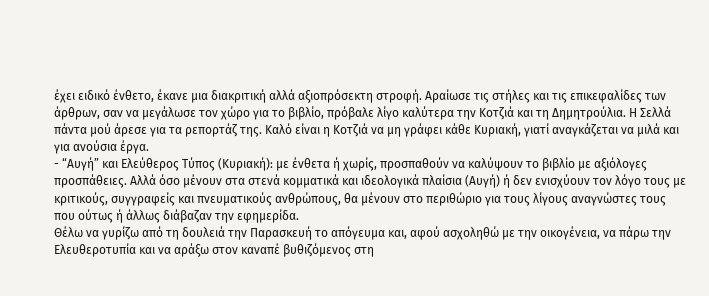έχει ειδικό ένθετο, έκανε μια διακριτική αλλά αξιοπρόσεκτη στροφή. Αραίωσε τις στήλες και τις επικεφαλίδες των άρθρων, σαν να μεγάλωσε τον χώρο για το βιβλίο, πρόβαλε λίγο καλύτερα την Κοτζιά και τη Δημητρούλια. Η Σελλά πάντα μού άρεσε για τα ρεπορτάζ της. Καλό είναι η Κοτζιά να μη γράφει κάθε Κυριακή, γιατί αναγκάζεται να μιλά και για ανούσια έργα.
- “Αυγή” και Ελεύθερος Τύπος (Κυριακή): με ένθετα ή χωρίς, προσπαθούν να καλύψουν το βιβλίο με αξιόλογες προσπάθειες. Αλλά όσο μένουν στα στενά κομματικά και ιδεολογικά πλαίσια (Αυγή) ή δεν ενισχύουν τον λόγο τους με κριτικούς, συγγραφείς και πνευματικούς ανθρώπους, θα μένουν στο περιθώριο για τους λίγους αναγνώστες τους που ούτως ή άλλως διάβαζαν την εφημερίδα.
Θέλω να γυρίζω από τη δουλειά την Παρασκευή το απόγευμα και, αφού ασχοληθώ με την οικογένεια, να πάρω την Ελευθεροτυπία και να αράξω στον καναπέ βυθιζόμενος στη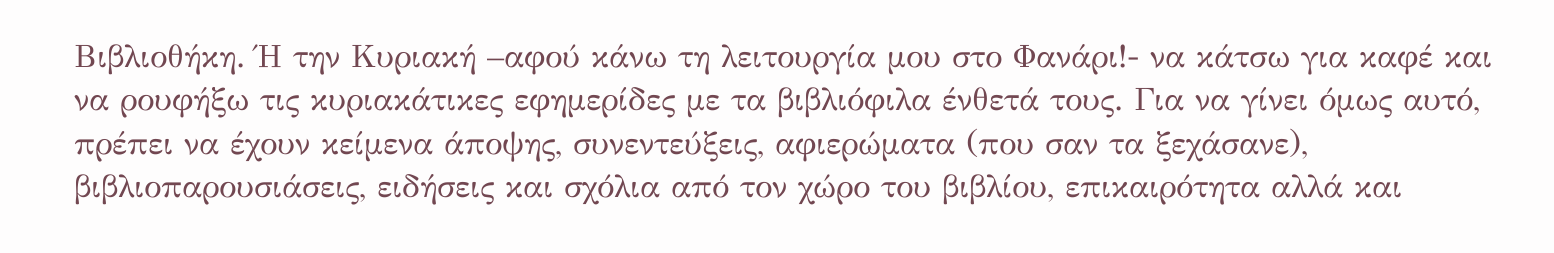Βιβλιοθήκη. Ή την Κυριακή –αφού κάνω τη λειτουργία μου στο Φανάρι!- να κάτσω για καφέ και να ρουφήξω τις κυριακάτικες εφημερίδες με τα βιβλιόφιλα ένθετά τους. Για να γίνει όμως αυτό, πρέπει να έχουν κείμενα άποψης, συνεντεύξεις, αφιερώματα (που σαν τα ξεχάσανε), βιβλιοπαρουσιάσεις, ειδήσεις και σχόλια από τον χώρο του βιβλίου, επικαιρότητα αλλά και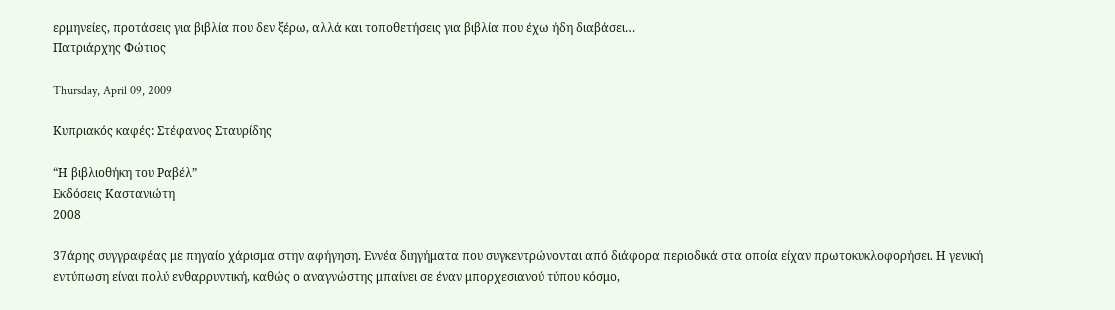ερμηνείες, προτάσεις για βιβλία που δεν ξέρω, αλλά και τοποθετήσεις για βιβλία που έχω ήδη διαβάσει…
Πατριάρχης Φώτιος

Thursday, April 09, 2009

Κυπριακός καφές: Στέφανος Σταυρίδης

“Η βιβλιοθήκη του Ραβέλ”
Εκδόσεις Καστανιώτη
2008

37άρης συγγραφέας με πηγαίο χάρισμα στην αφήγηση. Εννέα διηγήματα που συγκεντρώνονται από διάφορα περιοδικά στα οποία είχαν πρωτοκυκλοφορήσει. Η γενική εντύπωση είναι πολύ ενθαρρυντική, καθώς ο αναγνώστης μπαίνει σε έναν μπορχεσιανού τύπου κόσμο,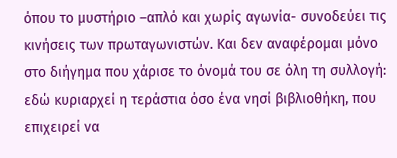όπου το μυστήριο –απλό και χωρίς αγωνία- συνοδεύει τις κινήσεις των πρωταγωνιστών. Και δεν αναφέρομαι μόνο στο διήγημα που χάρισε το όνομά του σε όλη τη συλλογή: εδώ κυριαρχεί η τεράστια όσο ένα νησί βιβλιοθήκη, που επιχειρεί να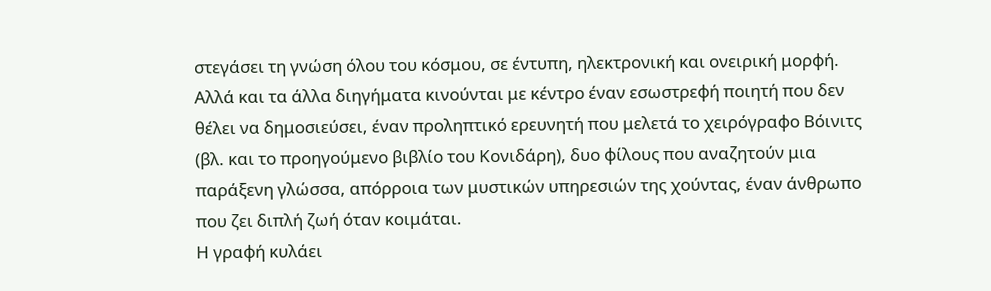στεγάσει τη γνώση όλου του κόσμου, σε έντυπη, ηλεκτρονική και ονειρική μορφή.
Αλλά και τα άλλα διηγήματα κινούνται με κέντρο έναν εσωστρεφή ποιητή που δεν θέλει να δημοσιεύσει, έναν προληπτικό ερευνητή που μελετά το χειρόγραφο Βόινιτς (βλ. και το προηγούμενο βιβλίο του Κονιδάρη), δυο φίλους που αναζητούν μια παράξενη γλώσσα, απόρροια των μυστικών υπηρεσιών της χούντας, έναν άνθρωπο που ζει διπλή ζωή όταν κοιμάται.
Η γραφή κυλάει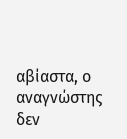αβίαστα, ο αναγνώστης δεν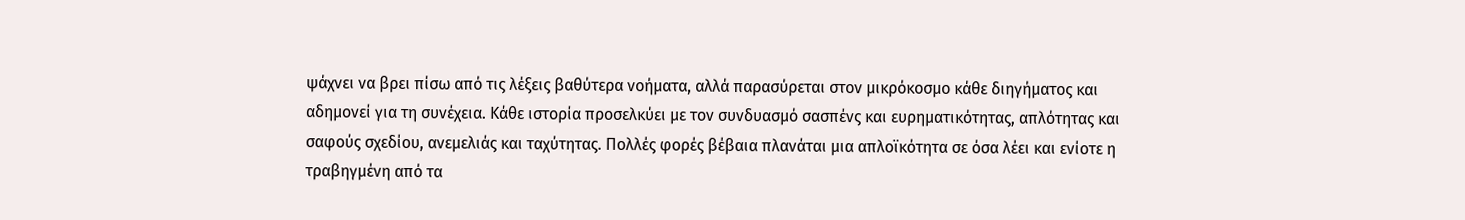ψάχνει να βρει πίσω από τις λέξεις βαθύτερα νοήματα, αλλά παρασύρεται στον μικρόκοσμο κάθε διηγήματος και αδημονεί για τη συνέχεια. Κάθε ιστορία προσελκύει με τον συνδυασμό σασπένς και ευρηματικότητας, απλότητας και σαφούς σχεδίου, ανεμελιάς και ταχύτητας. Πολλές φορές βέβαια πλανάται μια απλοϊκότητα σε όσα λέει και ενίοτε η τραβηγμένη από τα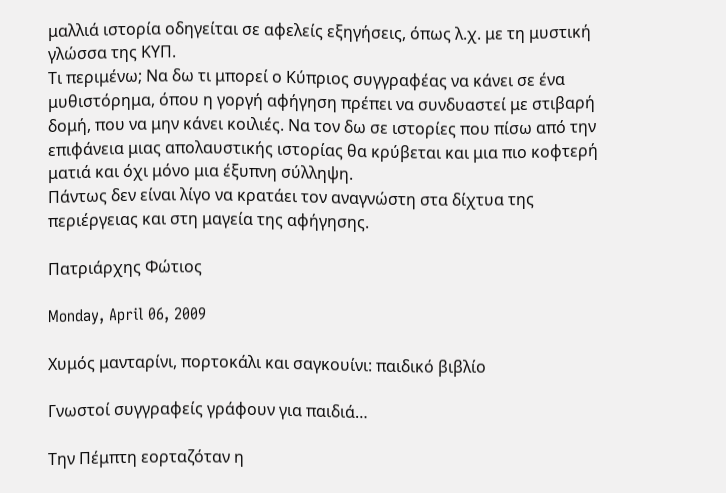μαλλιά ιστορία οδηγείται σε αφελείς εξηγήσεις, όπως λ.χ. με τη μυστική γλώσσα της ΚΥΠ.
Τι περιμένω; Να δω τι μπορεί ο Κύπριος συγγραφέας να κάνει σε ένα μυθιστόρημα, όπου η γοργή αφήγηση πρέπει να συνδυαστεί με στιβαρή δομή, που να μην κάνει κοιλιές. Να τον δω σε ιστορίες που πίσω από την επιφάνεια μιας απολαυστικής ιστορίας θα κρύβεται και μια πιο κοφτερή ματιά και όχι μόνο μια έξυπνη σύλληψη.
Πάντως δεν είναι λίγο να κρατάει τον αναγνώστη στα δίχτυα της περιέργειας και στη μαγεία της αφήγησης.

Πατριάρχης Φώτιος

Monday, April 06, 2009

Χυμός μανταρίνι, πορτοκάλι και σαγκουίνι: παιδικό βιβλίο

Γνωστοί συγγραφείς γράφουν για παιδιά…

Την Πέμπτη εορταζόταν η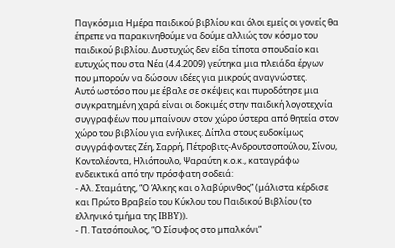Παγκόσμια Ημέρα παιδικού βιβλίου και όλοι εμείς οι γονείς θα έπρεπε να παρακινηθούμε να δούμε αλλιώς τον κόσμο του παιδικού βιβλίου. Δυστυχώς δεν είδα τίποτα σπουδαίο και ευτυχώς που στα Νέα (4.4.2009) γεύτηκα μια πλειάδα έργων που μπορούν να δώσουν ιδέες για μικρούς αναγνώστες.
Αυτό ωστόσο που με έβαλε σε σκέψεις και πυροδότησε μια συγκρατημένη χαρά είναι οι δοκιμές στην παιδική λογοτεχνία συγγραφέων που μπαίνουν στον χώρο ύστερα από θητεία στον χώρο του βιβλίου για ενήλικες. Δίπλα στους ευδοκίμως συγγράφοντες Ζέη, Σαρρή, Πέτροβιτς-Ανδρουτσοπούλου, Σίνου, Κοντολέοντα, Ηλιόπουλο, Ψαραύτη κ.ο.κ., καταγράφω ενδεικτικά από την πρόσφατη σοδειά:
- Αλ. Σταμάτης, “Ο Άλκης και ο λαβύρινθος” (μάλιστα κέρδισε και Πρώτο Βραβείο του Κύκλου του Παιδικού Βιβλίου (το ελληνικό τμήμα της IBBY)).
- Π. Τατσόπουλος, “Ο Σίσυφος στο μπαλκόνι”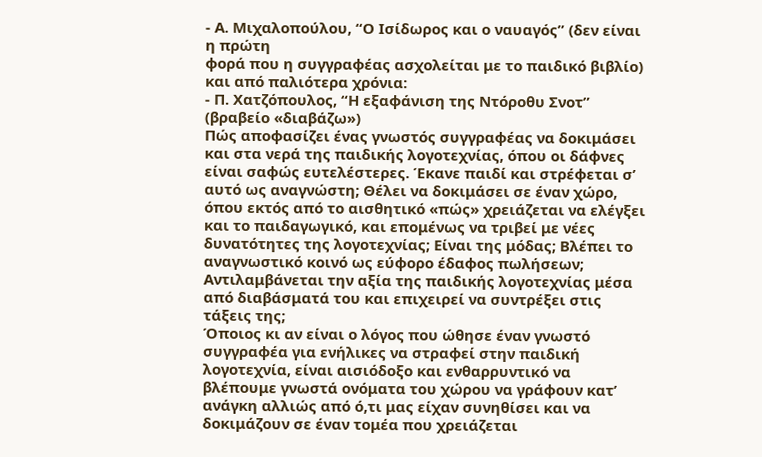- Α. Μιχαλοπούλου, “Ο Ισίδωρος και ο ναυαγός” (δεν είναι η πρώτη
φορά που η συγγραφέας ασχολείται με το παιδικό βιβλίο)
και από παλιότερα χρόνια:
- Π. Χατζόπουλος, “Η εξαφάνιση της Ντόροθυ Σνοτ” (βραβείο «διαβάζω»)
Πώς αποφασίζει ένας γνωστός συγγραφέας να δοκιμάσει και στα νερά της παιδικής λογοτεχνίας, όπου οι δάφνες είναι σαφώς ευτελέστερες. Έκανε παιδί και στρέφεται σ’ αυτό ως αναγνώστη; Θέλει να δοκιμάσει σε έναν χώρο, όπου εκτός από το αισθητικό «πώς» χρειάζεται να ελέγξει και το παιδαγωγικό, και επομένως να τριβεί με νέες δυνατότητες της λογοτεχνίας; Είναι της μόδας; Βλέπει το αναγνωστικό κοινό ως εύφορο έδαφος πωλήσεων; Αντιλαμβάνεται την αξία της παιδικής λογοτεχνίας μέσα από διαβάσματά του και επιχειρεί να συντρέξει στις τάξεις της;
Όποιος κι αν είναι ο λόγος που ώθησε έναν γνωστό συγγραφέα για ενήλικες να στραφεί στην παιδική λογοτεχνία, είναι αισιόδοξο και ενθαρρυντικό να βλέπουμε γνωστά ονόματα του χώρου να γράφουν κατ’ ανάγκη αλλιώς από ό,τι μας είχαν συνηθίσει και να δοκιμάζουν σε έναν τομέα που χρειάζεται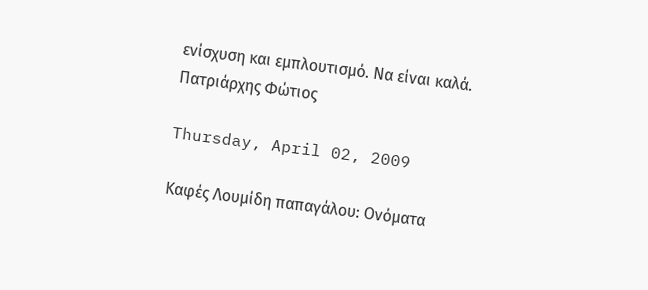ενίσχυση και εμπλουτισμό. Να είναι καλά.
Πατριάρχης Φώτιος

Thursday, April 02, 2009

Καφές Λουμίδη παπαγάλου: Ονόματα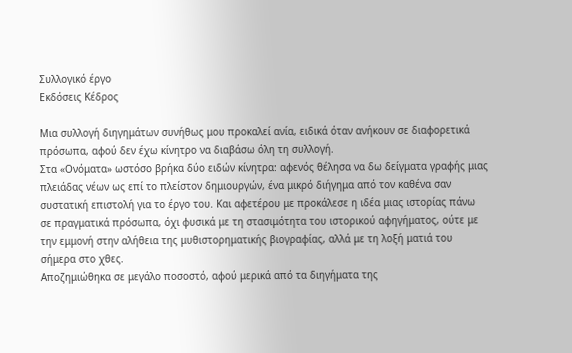Συλλογικό έργο
Εκδόσεις Κέδρος

Μια συλλογή διηγημάτων συνήθως μου προκαλεί ανία, ειδικά όταν ανήκουν σε διαφορετικά πρόσωπα, αφού δεν έχω κίνητρο να διαβάσω όλη τη συλλογή.
Στα «Ονόματα» ωστόσο βρήκα δύο ειδών κίνητρα: αφενός θέλησα να δω δείγματα γραφής μιας πλειάδας νέων ως επί το πλείστον δημιουργών, ένα μικρό διήγημα από τον καθένα σαν συστατική επιστολή για το έργο του. Και αφετέρου με προκάλεσε η ιδέα μιας ιστορίας πάνω σε πραγματικά πρόσωπα, όχι φυσικά με τη στασιμότητα του ιστορικού αφηγήματος, ούτε με την εμμονή στην αλήθεια της μυθιστορηματικής βιογραφίας, αλλά με τη λοξή ματιά του σήμερα στο χθες.
Αποζημιώθηκα σε μεγάλο ποσοστό, αφού μερικά από τα διηγήματα της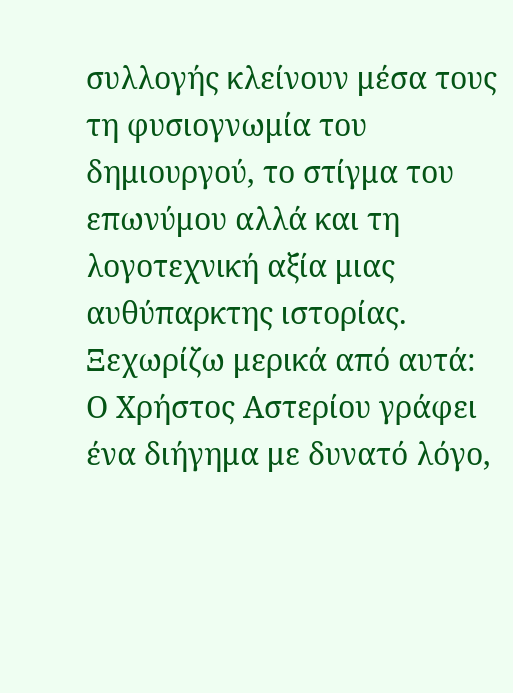συλλογής κλείνουν μέσα τους τη φυσιογνωμία του δημιουργού, το στίγμα του επωνύμου αλλά και τη λογοτεχνική αξία μιας αυθύπαρκτης ιστορίας. Ξεχωρίζω μερικά από αυτά:
Ο Χρήστος Αστερίου γράφει ένα διήγημα με δυνατό λόγο,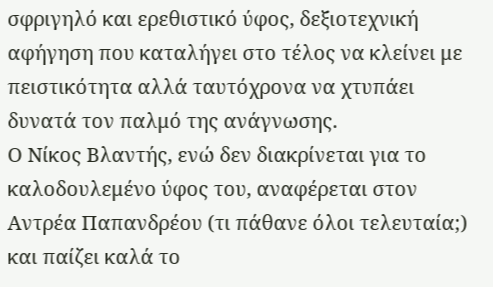σφριγηλό και ερεθιστικό ύφος, δεξιοτεχνική αφήγηση που καταλήγει στο τέλος να κλείνει με πειστικότητα αλλά ταυτόχρονα να χτυπάει δυνατά τον παλμό της ανάγνωσης.
Ο Νίκος Βλαντής, ενώ δεν διακρίνεται για το καλοδουλεμένο ύφος του, αναφέρεται στον Αντρέα Παπανδρέου (τι πάθανε όλοι τελευταία;) και παίζει καλά το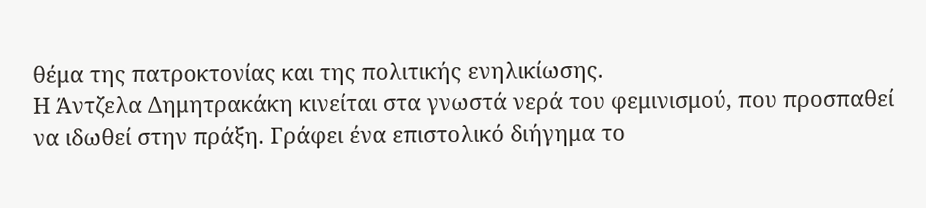θέμα της πατροκτονίας και της πολιτικής ενηλικίωσης.
Η Άντζελα Δημητρακάκη κινείται στα γνωστά νερά του φεμινισμού, που προσπαθεί να ιδωθεί στην πράξη. Γράφει ένα επιστολικό διήγημα το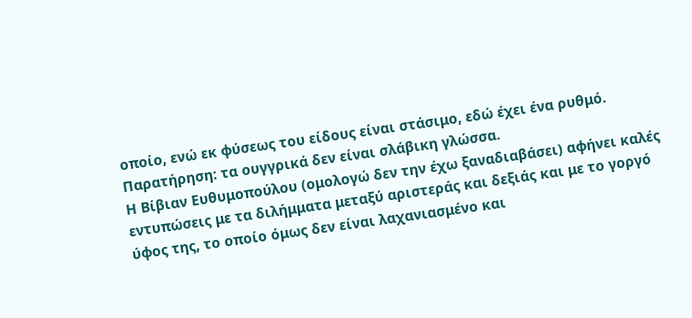οποίο, ενώ εκ φύσεως του είδους είναι στάσιμο, εδώ έχει ένα ρυθμό. Παρατήρηση: τα ουγγρικά δεν είναι σλάβικη γλώσσα.
Η Βίβιαν Ευθυμοπούλου (ομολογώ δεν την έχω ξαναδιαβάσει) αφήνει καλές εντυπώσεις με τα διλήμματα μεταξύ αριστεράς και δεξιάς και με το γοργό ύφος της, το οποίο όμως δεν είναι λαχανιασμένο και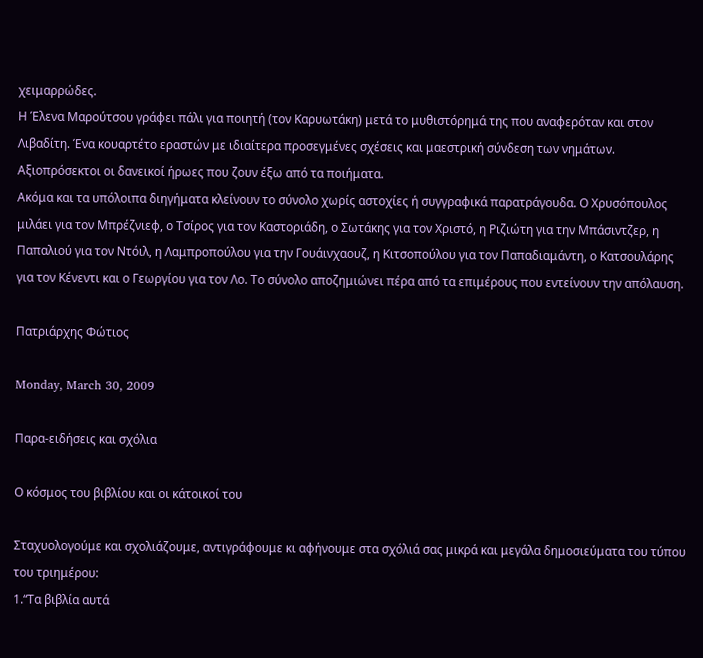χειμαρρώδες.
Η Έλενα Μαρούτσου γράφει πάλι για ποιητή (τον Καρυωτάκη) μετά το μυθιστόρημά της που αναφερόταν και στον Λιβαδίτη. Ένα κουαρτέτο εραστών με ιδιαίτερα προσεγμένες σχέσεις και μαεστρική σύνδεση των νημάτων. Αξιοπρόσεκτοι οι δανεικοί ήρωες που ζουν έξω από τα ποιήματα.
Ακόμα και τα υπόλοιπα διηγήματα κλείνουν το σύνολο χωρίς αστοχίες ή συγγραφικά παρατράγουδα. Ο Χρυσόπουλος μιλάει για τον Μπρέζνιεφ, ο Τσίρος για τον Καστοριάδη, ο Σωτάκης για τον Χριστό, η Ριζιώτη για την Μπάσιντζερ, η Παπαλιού για τον Ντόιλ, η Λαμπροπούλου για την Γουάινχαουζ, η Κιτσοπούλου για τον Παπαδιαμάντη, ο Κατσουλάρης για τον Κένεντι και ο Γεωργίου για τον Λο. Το σύνολο αποζημιώνει πέρα από τα επιμέρους που εντείνουν την απόλαυση.

Πατριάρχης Φώτιος

Monday, March 30, 2009

Παρα-ειδήσεις και σχόλια

Ο κόσμος του βιβλίου και οι κάτοικοί του

Σταχυολογούμε και σχολιάζουμε, αντιγράφουμε κι αφήνουμε στα σχόλιά σας μικρά και μεγάλα δημοσιεύματα του τύπου του τριημέρου:
1.“Τα βιβλία αυτά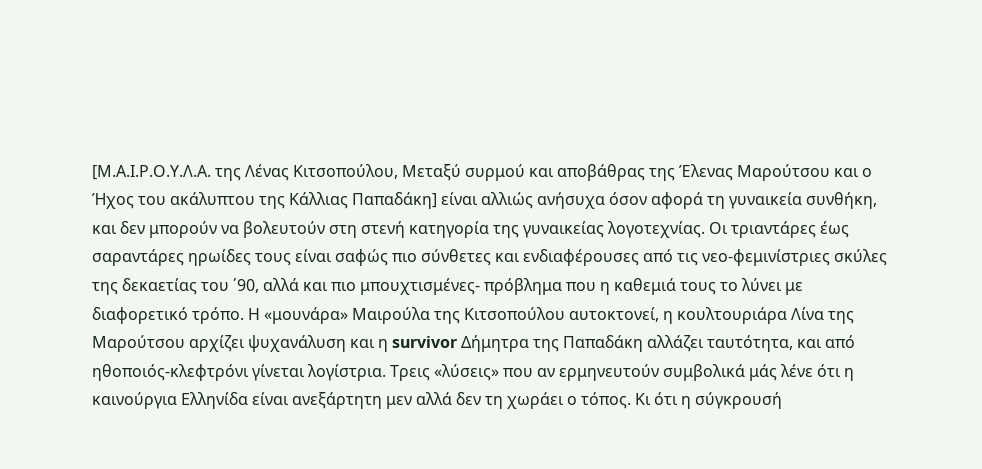[Μ.Α.Ι.Ρ.Ο.Υ.Λ.Α. της Λένας Κιτσοπούλου, Μεταξύ συρμού και αποβάθρας της Έλενας Μαρούτσου και ο Ήχος του ακάλυπτου της Κάλλιας Παπαδάκη] είναι αλλιώς ανήσυχα όσον αφορά τη γυναικεία συνθήκη, και δεν μπορούν να βολευτούν στη στενή κατηγορία της γυναικείας λογοτεχνίας. Οι τριαντάρες έως σαραντάρες ηρωίδες τους είναι σαφώς πιο σύνθετες και ενδιαφέρουσες από τις νεο-φεμινίστριες σκύλες της δεκαετίας του ΄90, αλλά και πιο μπουχτισμένες- πρόβλημα που η καθεμιά τους το λύνει με διαφορετικό τρόπο. Η «μουνάρα» Μαιρούλα της Κιτσοπούλου αυτοκτονεί, η κουλτουριάρα Λίνα της Μαρούτσου αρχίζει ψυχανάλυση και η survivor Δήμητρα της Παπαδάκη αλλάζει ταυτότητα, και από ηθοποιός-κλεφτρόνι γίνεται λογίστρια. Τρεις «λύσεις» που αν ερμηνευτούν συμβολικά μάς λένε ότι η καινούργια Ελληνίδα είναι ανεξάρτητη μεν αλλά δεν τη χωράει ο τόπος. Κι ότι η σύγκρουσή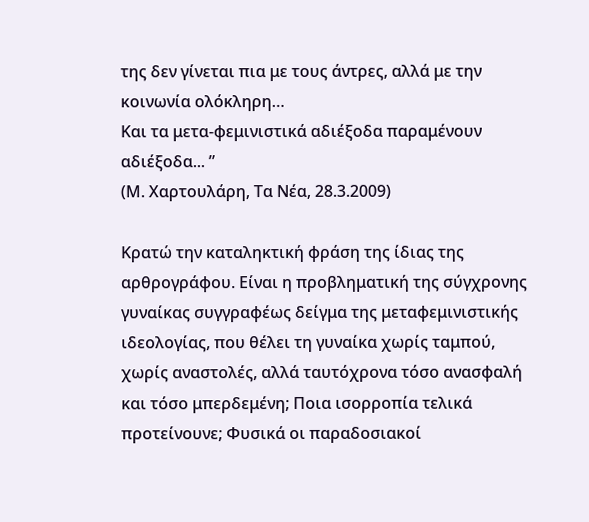της δεν γίνεται πια με τους άντρες, αλλά με την κοινωνία ολόκληρη…
Και τα μετα-φεμινιστικά αδιέξοδα παραμένουν αδιέξοδα... ”
(Μ. Χαρτουλάρη, Τα Νέα, 28.3.2009)

Κρατώ την καταληκτική φράση της ίδιας της αρθρογράφου. Είναι η προβληματική της σύγχρονης γυναίκας συγγραφέως δείγμα της μεταφεμινιστικής ιδεολογίας, που θέλει τη γυναίκα χωρίς ταμπού, χωρίς αναστολές, αλλά ταυτόχρονα τόσο ανασφαλή και τόσο μπερδεμένη; Ποια ισορροπία τελικά προτείνουνε; Φυσικά οι παραδοσιακοί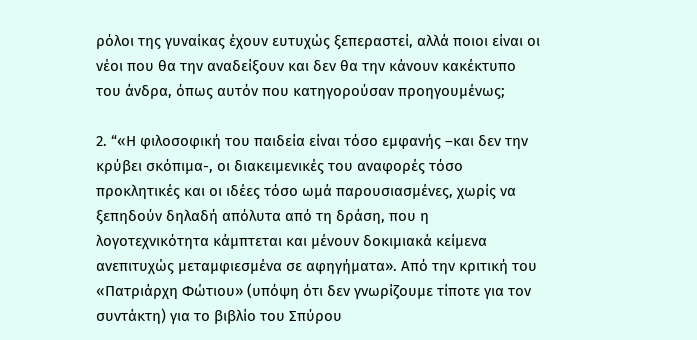ρόλοι της γυναίκας έχουν ευτυχώς ξεπεραστεί, αλλά ποιοι είναι οι νέοι που θα την αναδείξουν και δεν θα την κάνουν κακέκτυπο του άνδρα, όπως αυτόν που κατηγορούσαν προηγουμένως;

2. “«Η φιλοσοφική του παιδεία είναι τόσο εμφανής –και δεν την κρύβει σκόπιμα-, οι διακειμενικές του αναφορές τόσο προκλητικές και οι ιδέες τόσο ωμά παρουσιασμένες, χωρίς να ξεπηδούν δηλαδή απόλυτα από τη δράση, που η λογοτεχνικότητα κάμπτεται και μένουν δοκιμιακά κείμενα ανεπιτυχώς μεταμφιεσμένα σε αφηγήματα». Από την κριτική του «Πατριάρχη Φώτιου» (υπόψη ότι δεν γνωρίζουμε τίποτε για τον συντάκτη) για το βιβλίο του Σπύρου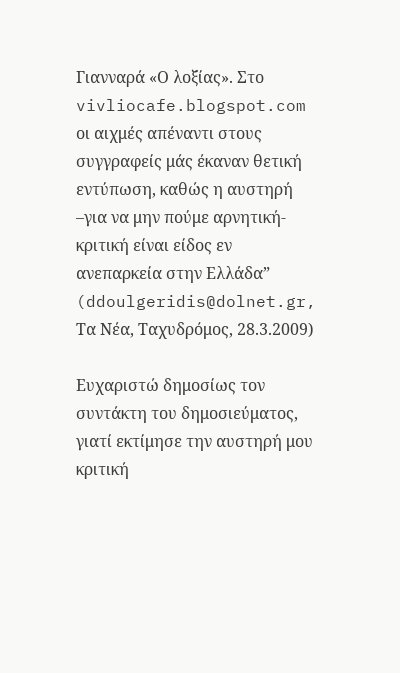Γιανναρά «Ο λοξίας». Στο vivliocafe.blogspot.com οι αιχμές απέναντι στους συγγραφείς μάς έκαναν θετική εντύπωση, καθώς η αυστηρή –για να μην πούμε αρνητική- κριτική είναι είδος εν ανεπαρκεία στην Ελλάδα”
(ddoulgeridis@dolnet.gr, Τα Νέα, Ταχυδρόμος, 28.3.2009)

Ευχαριστώ δημοσίως τον συντάκτη του δημοσιεύματος, γιατί εκτίμησε την αυστηρή μου κριτική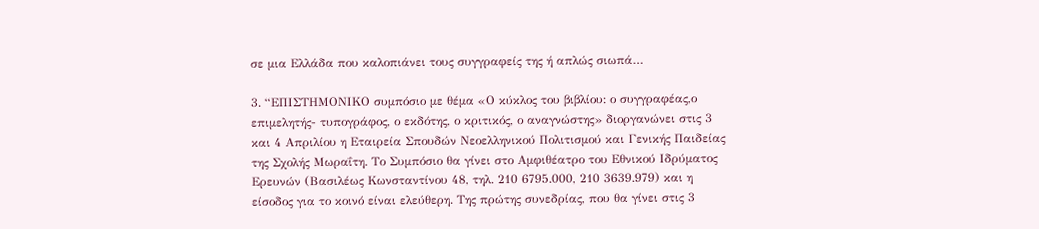σε μια Ελλάδα που καλοπιάνει τους συγγραφείς της ή απλώς σιωπά…

3. “ΕΠΙΣΤΗΜΟΝΙΚΟ συμπόσιο με θέμα «Ο κύκλος του βιβλίου: ο συγγραφέας,ο επιμελητής- τυπογράφος, ο εκδότης, ο κριτικός, ο αναγνώστης» διοργανώνει στις 3 και 4 Απριλίου η Εταιρεία Σπουδών Νεοελληνικού Πολιτισμού και Γενικής Παιδείας της Σχολής Μωραΐτη. Το Συμπόσιο θα γίνει στο Αμφιθέατρο του Εθνικού Ιδρύματος Ερευνών (Βασιλέως Κωνσταντίνου 48, τηλ. 210 6795.000, 210 3639.979) και η είσοδος για το κοινό είναι ελεύθερη. Της πρώτης συνεδρίας, που θα γίνει στις 3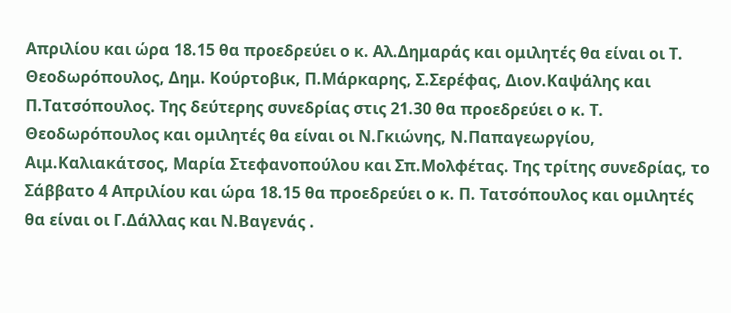Απριλίου και ώρα 18.15 θα προεδρεύει ο κ. Αλ.Δημαράς και ομιλητές θα είναι οι Τ. Θεοδωρόπουλος, Δημ. Κούρτοβικ, Π.Μάρκαρης, Σ.Σερέφας, Διον.Καψάλης και Π.Τατσόπουλος. Της δεύτερης συνεδρίας στις 21.30 θα προεδρεύει ο κ. Τ. Θεοδωρόπουλος και ομιλητές θα είναι οι Ν.Γκιώνης, Ν.Παπαγεωργίου, Αιμ.Καλιακάτσος, Μαρία Στεφανοπούλου και Σπ.Μολφέτας. Της τρίτης συνεδρίας, το Σάββατο 4 Απριλίου και ώρα 18.15 θα προεδρεύει ο κ. Π. Τατσόπουλος και ομιλητές θα είναι οι Γ.Δάλλας και Ν.Βαγενάς .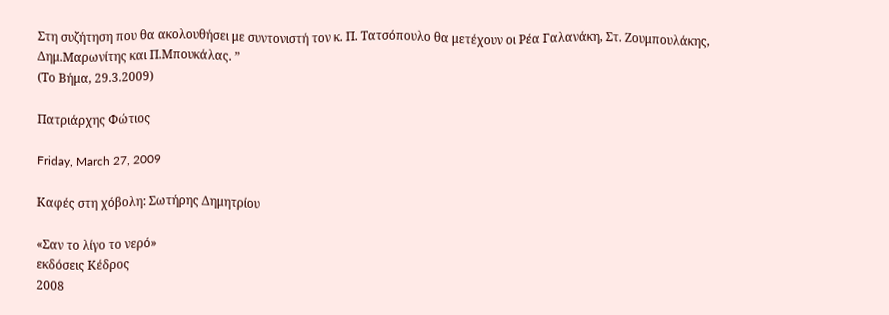Στη συζήτηση που θα ακολουθήσει με συντονιστή τον κ. Π. Τατσόπουλο θα μετέχουν οι Ρέα Γαλανάκη, Στ. Ζουμπουλάκης, Δημ.Μαρωνίτης και Π.Μπουκάλας. ”
(Το Βήμα, 29.3.2009)

Πατριάρχης Φώτιος

Friday, March 27, 2009

Καφές στη χόβολη: Σωτήρης Δημητρίου

«Σαν το λίγο το νερό»
εκδόσεις Κέδρος
2008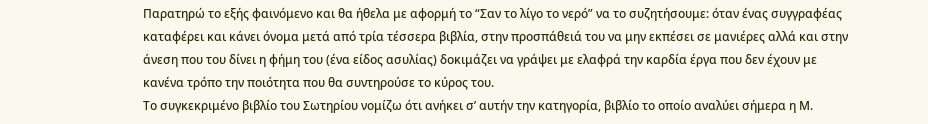Παρατηρώ το εξής φαινόμενο και θα ήθελα με αφορμή το “Σαν το λίγο το νερό” να το συζητήσουμε: όταν ένας συγγραφέας καταφέρει και κάνει όνομα μετά από τρία τέσσερα βιβλία, στην προσπάθειά του να μην εκπέσει σε μανιέρες αλλά και στην άνεση που του δίνει η φήμη του (ένα είδος ασυλίας) δοκιμάζει να γράψει με ελαφρά την καρδία έργα που δεν έχουν με κανένα τρόπο την ποιότητα που θα συντηρούσε το κύρος του.
Το συγκεκριμένο βιβλίο του Σωτηρίου νομίζω ότι ανήκει σ’ αυτήν την κατηγορία, βιβλίο το οποίο αναλύει σήμερα η Μ.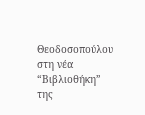Θεοδοσοπούλου στη νέα “Βιβλιοθήκη” της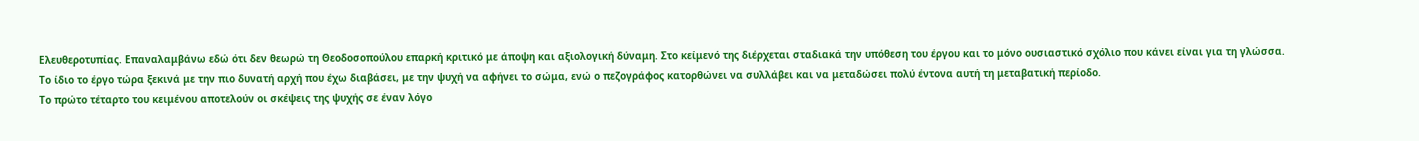Ελευθεροτυπίας. Επαναλαμβάνω εδώ ότι δεν θεωρώ τη Θεοδοσοπούλου επαρκή κριτικό με άποψη και αξιολογική δύναμη. Στο κείμενό της διέρχεται σταδιακά την υπόθεση του έργου και το μόνο ουσιαστικό σχόλιο που κάνει είναι για τη γλώσσα.
Το ίδιο το έργο τώρα ξεκινά με την πιο δυνατή αρχή που έχω διαβάσει, με την ψυχή να αφήνει το σώμα, ενώ ο πεζογράφος κατορθώνει να συλλάβει και να μεταδώσει πολύ έντονα αυτή τη μεταβατική περίοδο.
Το πρώτο τέταρτο του κειμένου αποτελούν οι σκέψεις της ψυχής σε έναν λόγο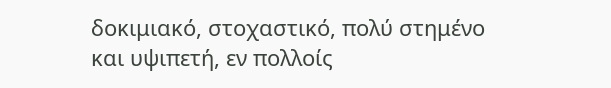δοκιμιακό, στοχαστικό, πολύ στημένο και υψιπετή, εν πολλοίς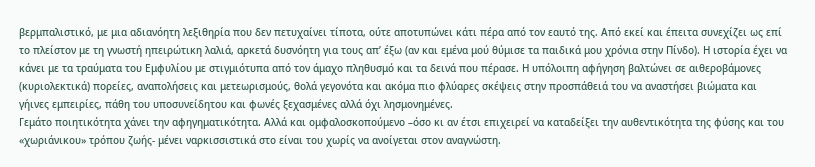βερμπαλιστικό, με μια αδιανόητη λεξιθηρία που δεν πετυχαίνει τίποτα, ούτε αποτυπώνει κάτι πέρα από τον εαυτό της. Από εκεί και έπειτα συνεχίζει ως επί το πλείστον με τη γνωστή ηπειρώτικη λαλιά, αρκετά δυσνόητη για τους απ’ έξω (αν και εμένα μού θύμισε τα παιδικά μου χρόνια στην Πίνδο). Η ιστορία έχει να κάνει με τα τραύματα του Εμφυλίου με στιγμιότυπα από τον άμαχο πληθυσμό και τα δεινά που πέρασε. Η υπόλοιπη αφήγηση βαλτώνει σε αιθεροβάμονες (κυριολεκτικά) πορείες, αναπολήσεις και μετεωρισμούς, θολά γεγονότα και ακόμα πιο φλύαρες σκέψεις στην προσπάθειά του να αναστήσει βιώματα και γήινες εμπειρίες, πάθη του υποσυνείδητου και φωνές ξεχασμένες αλλά όχι λησμονημένες.
Γεμάτο ποιητικότητα χάνει την αφηγηματικότητα. Αλλά και ομφαλοσκοπούμενο –όσο κι αν έτσι επιχειρεί να καταδείξει την αυθεντικότητα της φύσης και του «χωριάνικου» τρόπου ζωής- μένει ναρκισσιστικά στο είναι του χωρίς να ανοίγεται στον αναγνώστη.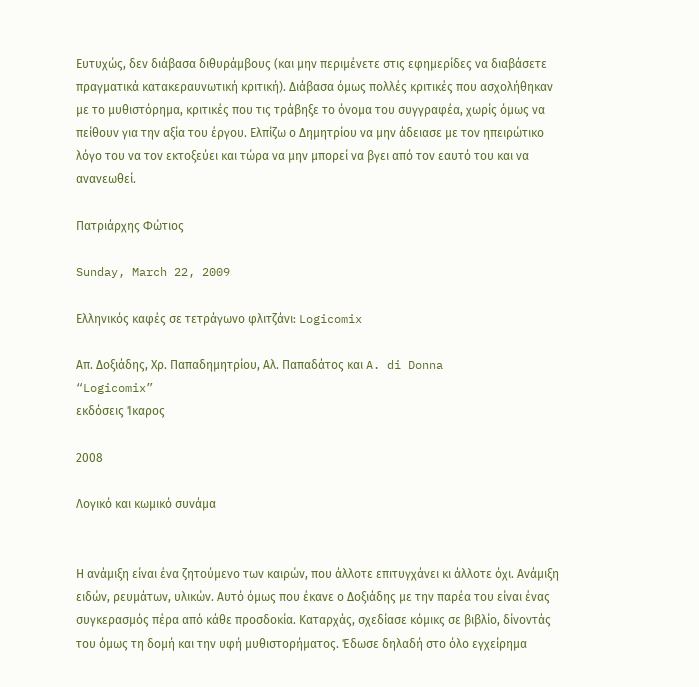Ευτυχώς, δεν διάβασα διθυράμβους (και μην περιμένετε στις εφημερίδες να διαβάσετε πραγματικά κατακεραυνωτική κριτική). Διάβασα όμως πολλές κριτικές που ασχολήθηκαν με το μυθιστόρημα, κριτικές που τις τράβηξε το όνομα του συγγραφέα, χωρίς όμως να πείθουν για την αξία του έργου. Ελπίζω ο Δημητρίου να μην άδειασε με τον ηπειρώτικο λόγο του να τον εκτοξεύει και τώρα να μην μπορεί να βγει από τον εαυτό του και να ανανεωθεί.

Πατριάρχης Φώτιος

Sunday, March 22, 2009

Ελληνικός καφές σε τετράγωνο φλιτζάνι: Logicomix

Απ. Δοξιάδης, Χρ. Παπαδημητρίου, Αλ. Παπαδάτος και A. di Donna
“Logicomix”
εκδόσεις Ίκαρος

2008

Λογικό και κωμικό συνάμα


Η ανάμιξη είναι ένα ζητούμενο των καιρών, που άλλοτε επιτυγχάνει κι άλλοτε όχι. Ανάμιξη ειδών, ρευμάτων, υλικών. Αυτό όμως που έκανε ο Δοξιάδης με την παρέα του είναι ένας συγκερασμός πέρα από κάθε προσδοκία. Καταρχάς, σχεδίασε κόμικς σε βιβλίο, δίνοντάς του όμως τη δομή και την υφή μυθιστορήματος. Έδωσε δηλαδή στο όλο εγχείρημα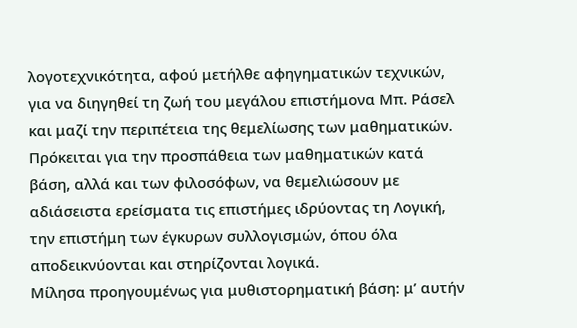λογοτεχνικότητα, αφού μετήλθε αφηγηματικών τεχνικών, για να διηγηθεί τη ζωή του μεγάλου επιστήμονα Μπ. Ράσελ και μαζί την περιπέτεια της θεμελίωσης των μαθηματικών. Πρόκειται για την προσπάθεια των μαθηματικών κατά βάση, αλλά και των φιλοσόφων, να θεμελιώσουν με αδιάσειστα ερείσματα τις επιστήμες ιδρύοντας τη Λογική, την επιστήμη των έγκυρων συλλογισμών, όπου όλα αποδεικνύονται και στηρίζονται λογικά.
Μίλησα προηγουμένως για μυθιστορηματική βάση: μ’ αυτήν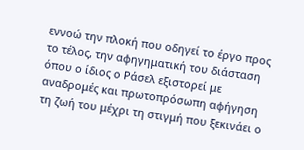εννοώ την πλοκή που οδηγεί το έργο προς το τέλος, την αφηγηματική του διάσταση όπου ο ίδιος ο Ράσελ εξιστορεί με αναδρομές και πρωτοπρόσωπη αφήγηση τη ζωή του μέχρι τη στιγμή που ξεκινάει ο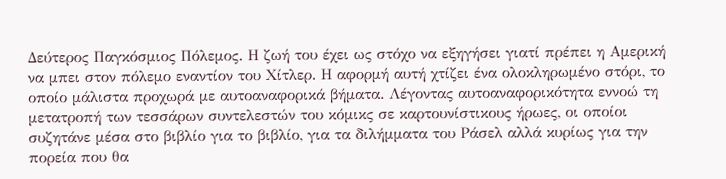Δεύτερος Παγκόσμιος Πόλεμος. Η ζωή του έχει ως στόχο να εξηγήσει γιατί πρέπει η Αμερική να μπει στον πόλεμο εναντίον του Χίτλερ. Η αφορμή αυτή χτίζει ένα ολοκληρωμένο στόρι, το οποίο μάλιστα προχωρά με αυτοαναφορικά βήματα. Λέγοντας αυτοαναφορικότητα εννοώ τη μετατροπή των τεσσάρων συντελεστών του κόμικς σε καρτουνίστικους ήρωες, οι οποίοι συζητάνε μέσα στο βιβλίο για το βιβλίο, για τα διλήμματα του Ράσελ αλλά κυρίως για την πορεία που θα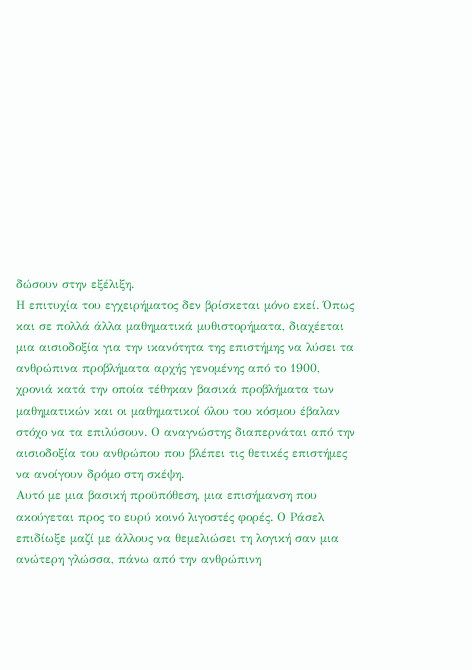δώσουν στην εξέλιξη.
Η επιτυχία του εγχειρήματος δεν βρίσκεται μόνο εκεί. Όπως και σε πολλά άλλα μαθηματικά μυθιστορήματα, διαχέεται μια αισιοδοξία για την ικανότητα της επιστήμης να λύσει τα ανθρώπινα προβλήματα αρχής γενομένης από το 1900, χρονιά κατά την οποία τέθηκαν βασικά προβλήματα των μαθηματικών και οι μαθηματικοί όλου του κόσμου έβαλαν στόχο να τα επιλύσουν. Ο αναγνώστης διαπερνάται από την αισιοδοξία του ανθρώπου που βλέπει τις θετικές επιστήμες να ανοίγουν δρόμο στη σκέψη.
Αυτό με μια βασική προϋπόθεση, μια επισήμανση που ακούγεται προς το ευρύ κοινό λιγοστές φορές. Ο Ράσελ επιδίωξε μαζί με άλλους να θεμελιώσει τη λογική σαν μια ανώτερη γλώσσα, πάνω από την ανθρώπινη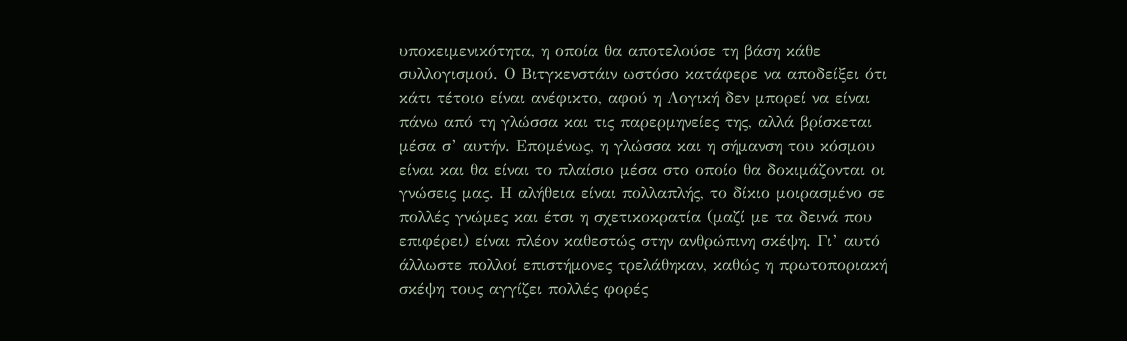υποκειμενικότητα, η οποία θα αποτελούσε τη βάση κάθε συλλογισμού. Ο Βιτγκενστάιν ωστόσο κατάφερε να αποδείξει ότι κάτι τέτοιο είναι ανέφικτο, αφού η Λογική δεν μπορεί να είναι πάνω από τη γλώσσα και τις παρερμηνείες της, αλλά βρίσκεται μέσα σ’ αυτήν. Επομένως, η γλώσσα και η σήμανση του κόσμου είναι και θα είναι το πλαίσιο μέσα στο οποίο θα δοκιμάζονται οι γνώσεις μας. Η αλήθεια είναι πολλαπλής, το δίκιο μοιρασμένο σε πολλές γνώμες και έτσι η σχετικοκρατία (μαζί με τα δεινά που επιφέρει) είναι πλέον καθεστώς στην ανθρώπινη σκέψη. Γι’ αυτό άλλωστε πολλοί επιστήμονες τρελάθηκαν, καθώς η πρωτοποριακή σκέψη τους αγγίζει πολλές φορές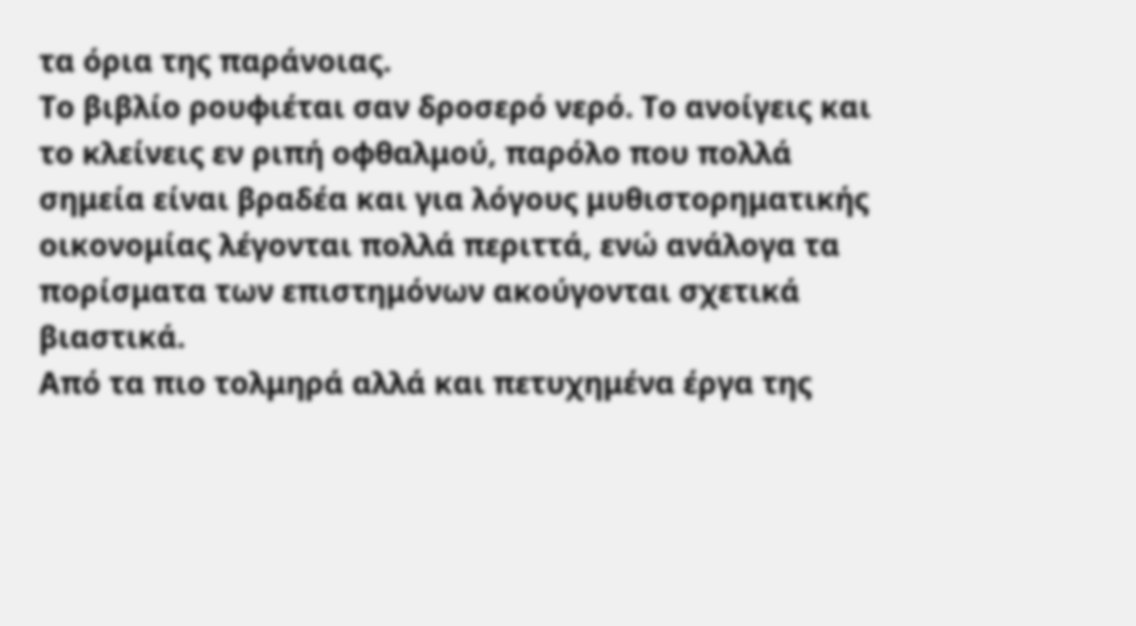τα όρια της παράνοιας.
Το βιβλίο ρουφιέται σαν δροσερό νερό. Το ανοίγεις και το κλείνεις εν ριπή οφθαλμού, παρόλο που πολλά σημεία είναι βραδέα και για λόγους μυθιστορηματικής οικονομίας λέγονται πολλά περιττά, ενώ ανάλογα τα πορίσματα των επιστημόνων ακούγονται σχετικά βιαστικά.
Από τα πιο τολμηρά αλλά και πετυχημένα έργα της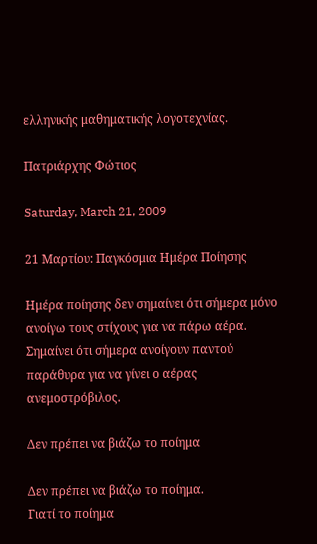ελληνικής μαθηματικής λογοτεχνίας.

Πατριάρχης Φώτιος

Saturday, March 21, 2009

21 Μαρτίου: Παγκόσμια Ημέρα Ποίησης

Ημέρα ποίησης δεν σημαίνει ότι σήμερα μόνο ανοίγω τους στίχους για να πάρω αέρα. Σημαίνει ότι σήμερα ανοίγουν παντού παράθυρα για να γίνει ο αέρας ανεμοστρόβιλος.

Δεν πρέπει να βιάζω το ποίημα

Δεν πρέπει να βιάζω το ποίημα.
Γιατί το ποίημα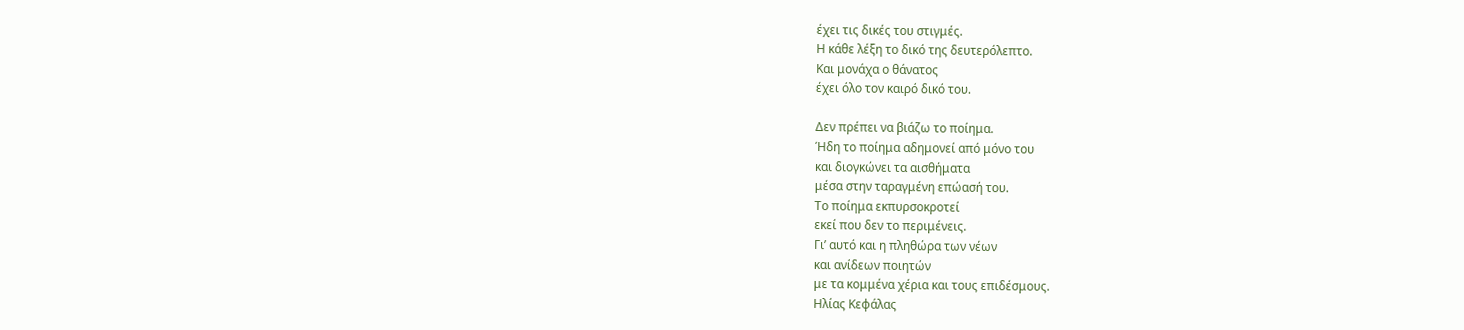έχει τις δικές του στιγμές.
Η κάθε λέξη το δικό της δευτερόλεπτο.
Και μονάχα ο θάνατος
έχει όλο τον καιρό δικό του.

Δεν πρέπει να βιάζω το ποίημα.
Ήδη το ποίημα αδημονεί από μόνο του
και διογκώνει τα αισθήματα
μέσα στην ταραγμένη επώασή του.
Το ποίημα εκπυρσοκροτεί
εκεί που δεν το περιμένεις.
Γι’ αυτό και η πληθώρα των νέων
και ανίδεων ποιητών
με τα κομμένα χέρια και τους επιδέσμους.
Ηλίας Κεφάλας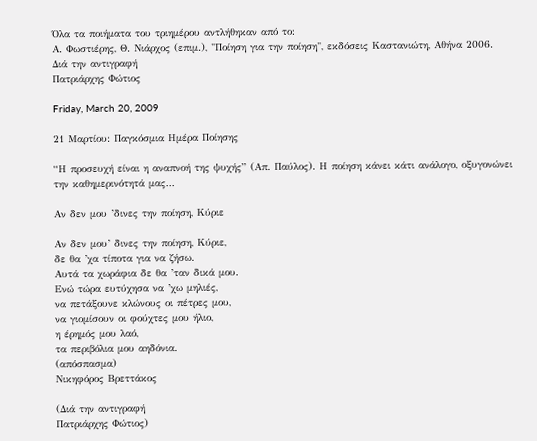Όλα τα ποιήματα του τριημέρου αντλήθηκαν από το:
Α. Φωστιέρης, Θ. Νιάρχος (επιμ.), "Ποίηση για την ποίηση", εκδόσεις Καστανιώτη, Αθήνα 2006.
Διά την αντιγραφή
Πατριάρχης Φώτιος

Friday, March 20, 2009

21 Μαρτίου: Παγκόσμια Ημέρα Ποίησης

“Η προσευχή είναι η αναπνοή της ψυχής” (Απ. Παύλος). Η ποίηση κάνει κάτι ανάλογο, οξυγονώνει την καθημερινότητά μας…

Αν δεν μου ’δινες την ποίηση, Κύριε

Αν δεν μου’ δινες την ποίηση, Κύριε,
δε θα ’χα τίποτα για να ζήσω.
Αυτά τα χωράφια δε θα ’ταν δικά μου.
Ενώ τώρα ευτύχησα να ’χω μηλιές,
να πετάξουνε κλώνους οι πέτρες μου,
να γιομίσουν οι φούχτες μου ήλιο,
η έρημός μου λαό,
τα περιβόλια μου αηδόνια.
(απόσπασμα)
Νικηφόρος Βρεττάκος

(Διά την αντιγραφή
Πατριάρχης Φώτιος)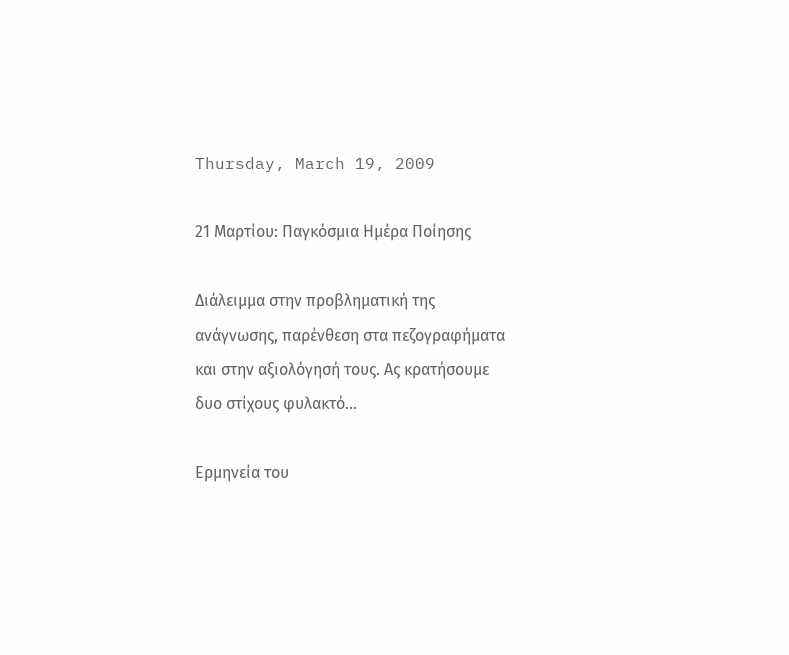Thursday, March 19, 2009

21 Μαρτίου: Παγκόσμια Ημέρα Ποίησης

Διάλειμμα στην προβληματική της ανάγνωσης, παρένθεση στα πεζογραφήματα και στην αξιολόγησή τους. Ας κρατήσουμε δυο στίχους φυλακτό…

Ερμηνεία του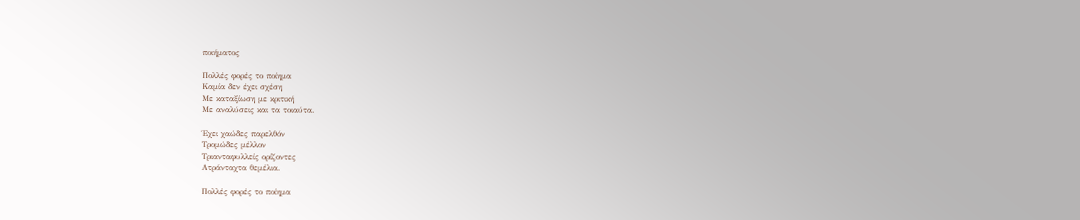ποιήματος

Πολλές φορές το ποίημα
Καμία δεν έχει σχέση
Με καταξίωση με κριτική
Με αναλύσεις και τα τοιαύτα.

Έχει χαώδες παρελθόν
Τρομώδες μέλλον
Τριανταφυλλείς ορίζοντες
Ατράνταχτα θεμέλια.

Πολλές φορές το ποίημα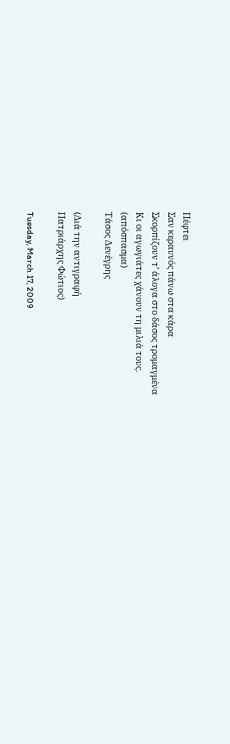Πέφτει
Σαν κεραυνός πάνω στα κάρα
Σκορπίζουν τ’ άλογα στο δάσος τρομαγμένα
Κι οι αγωγιάτες χάνουν τη μιλιά τους.
(απόσπασμα)
Τάσος Δενέγρης

(Διά την αντιγραφή
Πατριάρχης Φώτιος)

Tuesday, March 17, 2009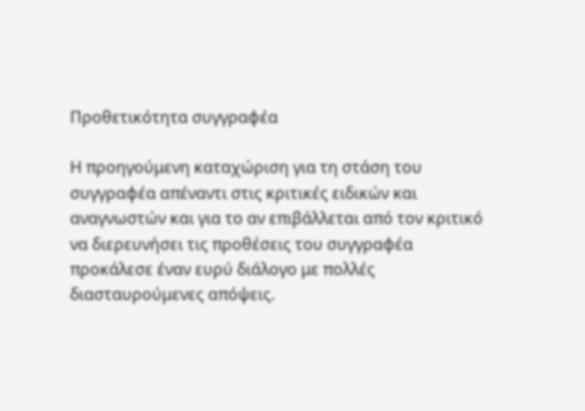Προθετικότητα συγγραφέα

Η προηγούμενη καταχώριση για τη στάση του συγγραφέα απέναντι στις κριτικές ειδικών και αναγνωστών και για το αν επιβάλλεται από τον κριτικό να διερευνήσει τις προθέσεις του συγγραφέα προκάλεσε έναν ευρύ διάλογο με πολλές διασταυρούμενες απόψεις.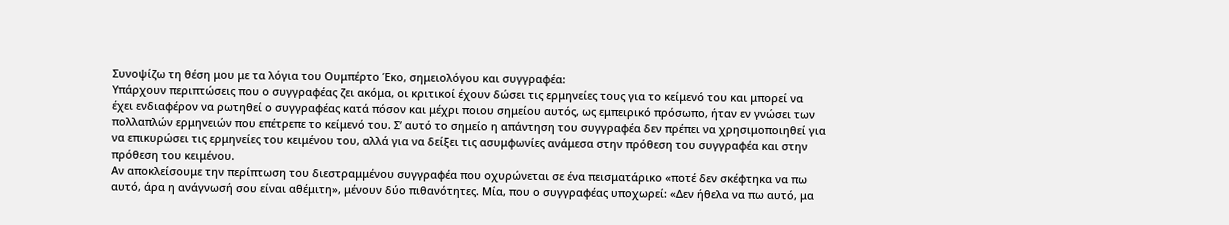Συνοψίζω τη θέση μου με τα λόγια του Ουμπέρτο Έκο, σημειολόγου και συγγραφέα:
Υπάρχουν περιπτώσεις που ο συγγραφέας ζει ακόμα, οι κριτικοί έχουν δώσει τις ερμηνείες τους για το κείμενό του και μπορεί να έχει ενδιαφέρον να ρωτηθεί ο συγγραφέας κατά πόσον και μέχρι ποιου σημείου αυτός, ως εμπειρικό πρόσωπο, ήταν εν γνώσει των πολλαπλών ερμηνειών που επέτρεπε το κείμενό του. Σ’ αυτό το σημείο η απάντηση του συγγραφέα δεν πρέπει να χρησιμοποιηθεί για να επικυρώσει τις ερμηνείες του κειμένου του, αλλά για να δείξει τις ασυμφωνίες ανάμεσα στην πρόθεση του συγγραφέα και στην πρόθεση του κειμένου.
Αν αποκλείσουμε την περίπτωση του διεστραμμένου συγγραφέα που οχυρώνεται σε ένα πεισματάρικο «ποτέ δεν σκέφτηκα να πω αυτό, άρα η ανάγνωσή σου είναι αθέμιτη», μένουν δύο πιθανότητες. Μία, που ο συγγραφέας υποχωρεί: «Δεν ήθελα να πω αυτό, μα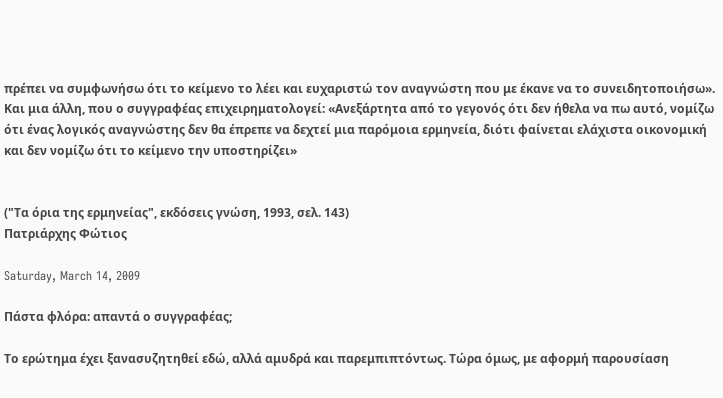πρέπει να συμφωνήσω ότι το κείμενο το λέει και ευχαριστώ τον αναγνώστη που με έκανε να το συνειδητοποιήσω». Και μια άλλη, που ο συγγραφέας επιχειρηματολογεί: «Ανεξάρτητα από το γεγονός ότι δεν ήθελα να πω αυτό, νομίζω ότι ένας λογικός αναγνώστης δεν θα έπρεπε να δεχτεί μια παρόμοια ερμηνεία, διότι φαίνεται ελάχιστα οικονομική και δεν νομίζω ότι το κείμενο την υποστηρίζει»


("Τα όρια της ερμηνείας", εκδόσεις γνώση, 1993, σελ. 143)
Πατριάρχης Φώτιος

Saturday, March 14, 2009

Πάστα φλόρα: απαντά ο συγγραφέας;

Το ερώτημα έχει ξανασυζητηθεί εδώ, αλλά αμυδρά και παρεμπιπτόντως. Τώρα όμως, με αφορμή παρουσίαση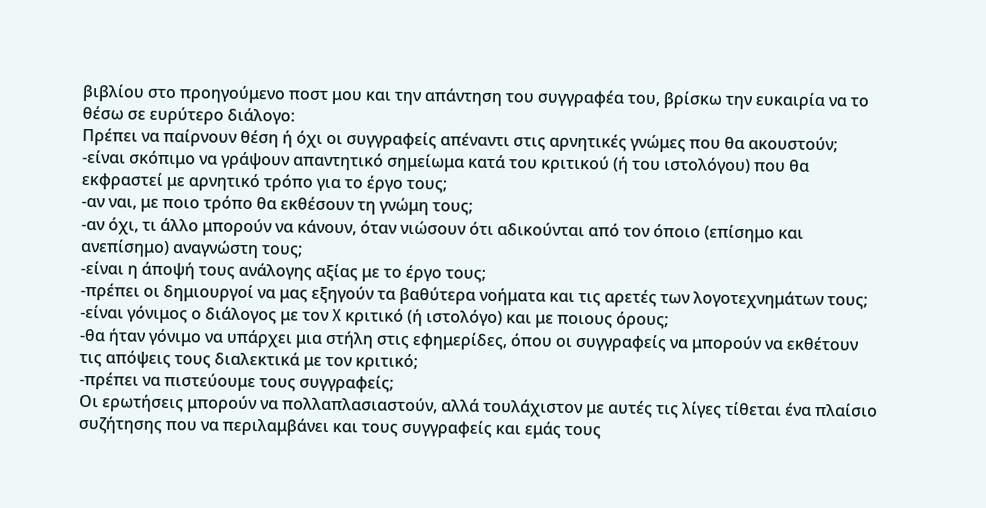βιβλίου στο προηγούμενο ποστ μου και την απάντηση του συγγραφέα του, βρίσκω την ευκαιρία να το θέσω σε ευρύτερο διάλογο:
Πρέπει να παίρνουν θέση ή όχι οι συγγραφείς απέναντι στις αρνητικές γνώμες που θα ακουστούν;
-είναι σκόπιμο να γράψουν απαντητικό σημείωμα κατά του κριτικού (ή του ιστολόγου) που θα εκφραστεί με αρνητικό τρόπο για το έργο τους;
-αν ναι, με ποιο τρόπο θα εκθέσουν τη γνώμη τους;
-αν όχι, τι άλλο μπορούν να κάνουν, όταν νιώσουν ότι αδικούνται από τον όποιο (επίσημο και ανεπίσημο) αναγνώστη τους;
-είναι η άποψή τους ανάλογης αξίας με το έργο τους;
-πρέπει οι δημιουργοί να μας εξηγούν τα βαθύτερα νοήματα και τις αρετές των λογοτεχνημάτων τους;
-είναι γόνιμος ο διάλογος με τον X κριτικό (ή ιστολόγο) και με ποιους όρους;
-θα ήταν γόνιμο να υπάρχει μια στήλη στις εφημερίδες, όπου οι συγγραφείς να μπορούν να εκθέτουν τις απόψεις τους διαλεκτικά με τον κριτικό;
-πρέπει να πιστεύουμε τους συγγραφείς;
Οι ερωτήσεις μπορούν να πολλαπλασιαστούν, αλλά τουλάχιστον με αυτές τις λίγες τίθεται ένα πλαίσιο συζήτησης που να περιλαμβάνει και τους συγγραφείς και εμάς τους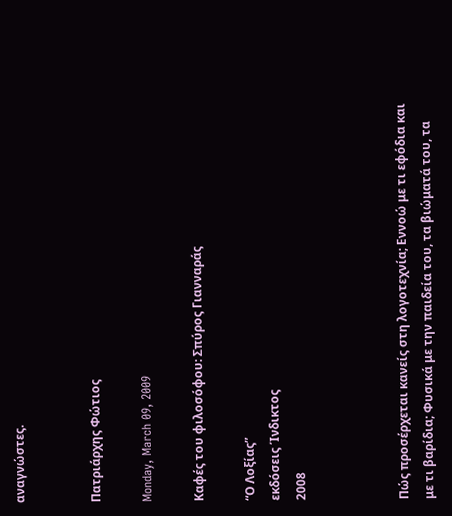αναγνώστες.


Πατριάρχης Φώτιος

Monday, March 09, 2009

Καφές του φιλοσόφου: Σπύρος Γιανναράς

“Ο Λοξίας”
εκδόσεις Ίνδικτος
2008



Πώς προσέρχεται κανείς στη λογοτεχνία; Εννοώ με τι εφόδια και με τι βαρίδια; Φυσικά με την παιδεία του, τα βιώματά του, τα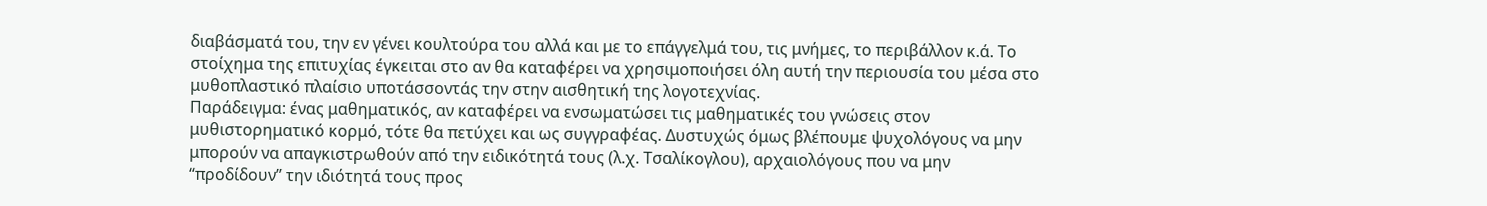διαβάσματά του, την εν γένει κουλτούρα του αλλά και με το επάγγελμά του, τις μνήμες, το περιβάλλον κ.ά. Το στοίχημα της επιτυχίας έγκειται στο αν θα καταφέρει να χρησιμοποιήσει όλη αυτή την περιουσία του μέσα στο μυθοπλαστικό πλαίσιο υποτάσσοντάς την στην αισθητική της λογοτεχνίας.
Παράδειγμα: ένας μαθηματικός, αν καταφέρει να ενσωματώσει τις μαθηματικές του γνώσεις στον μυθιστορηματικό κορμό, τότε θα πετύχει και ως συγγραφέας. Δυστυχώς όμως βλέπουμε ψυχολόγους να μην μπορούν να απαγκιστρωθούν από την ειδικότητά τους (λ.χ. Τσαλίκογλου), αρχαιολόγους που να μην “προδίδουν” την ιδιότητά τους προς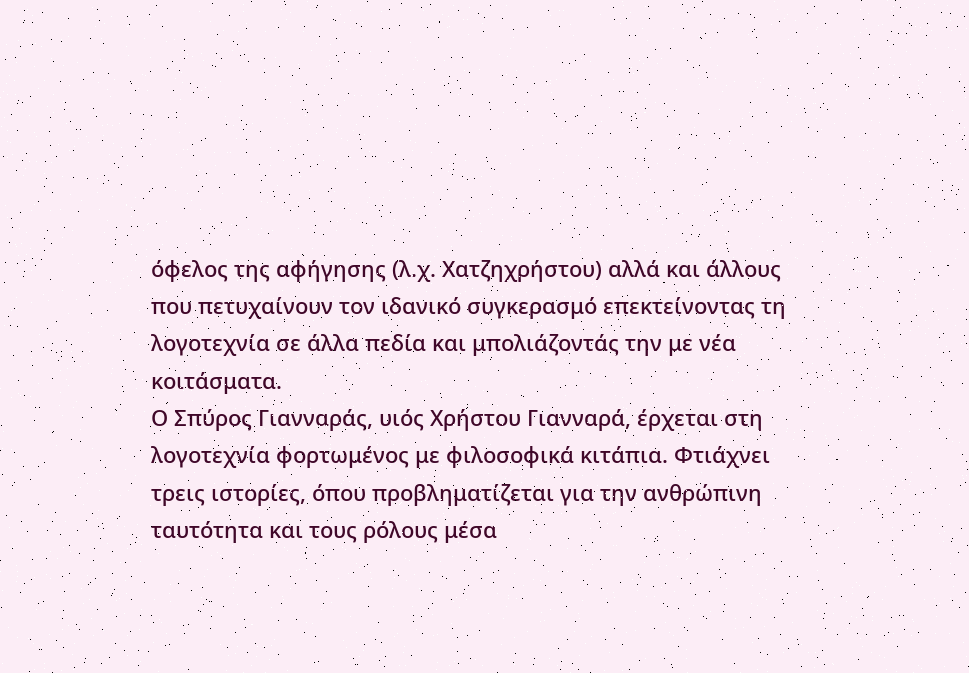όφελος της αφήγησης (λ.χ. Χατζηχρήστου) αλλά και άλλους που πετυχαίνουν τον ιδανικό συγκερασμό επεκτείνοντας τη λογοτεχνία σε άλλα πεδία και μπολιάζοντάς την με νέα κοιτάσματα.
Ο Σπύρος Γιανναράς, υιός Χρήστου Γιανναρά, έρχεται στη λογοτεχνία φορτωμένος με φιλοσοφικά κιτάπια. Φτιάχνει τρεις ιστορίες, όπου προβληματίζεται για την ανθρώπινη ταυτότητα και τους ρόλους μέσα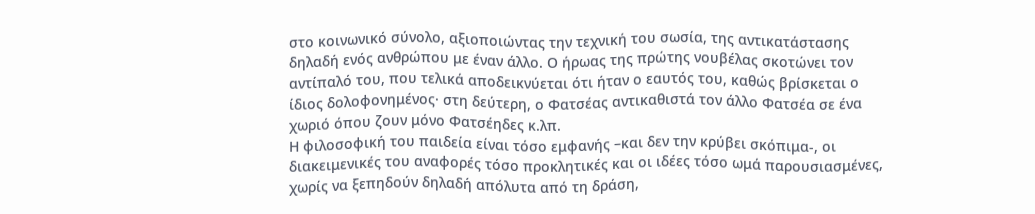στο κοινωνικό σύνολο, αξιοποιώντας την τεχνική του σωσία, της αντικατάστασης δηλαδή ενός ανθρώπου με έναν άλλο. Ο ήρωας της πρώτης νουβέλας σκοτώνει τον αντίπαλό του, που τελικά αποδεικνύεται ότι ήταν ο εαυτός του, καθώς βρίσκεται ο ίδιος δολοφονημένος· στη δεύτερη, ο Φατσέας αντικαθιστά τον άλλο Φατσέα σε ένα χωριό όπου ζουν μόνο Φατσέηδες κ.λπ.
Η φιλοσοφική του παιδεία είναι τόσο εμφανής –και δεν την κρύβει σκόπιμα-, οι διακειμενικές του αναφορές τόσο προκλητικές και οι ιδέες τόσο ωμά παρουσιασμένες, χωρίς να ξεπηδούν δηλαδή απόλυτα από τη δράση,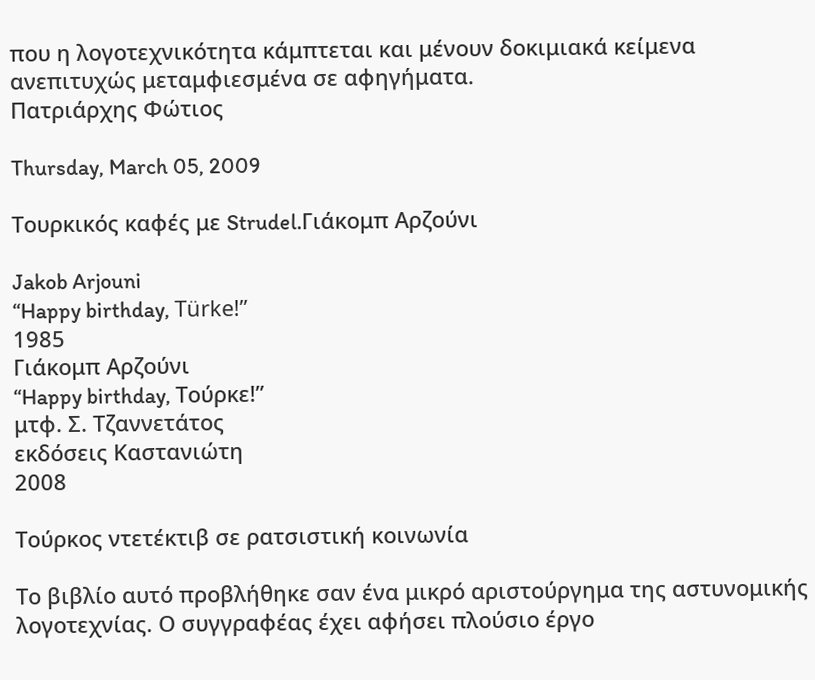που η λογοτεχνικότητα κάμπτεται και μένουν δοκιμιακά κείμενα ανεπιτυχώς μεταμφιεσμένα σε αφηγήματα.
Πατριάρχης Φώτιος

Thursday, March 05, 2009

Τουρκικός καφές με Strudel.Γιάκομπ Αρζούνι

Jakob Arjouni
“Happy birthday, Türke!”
1985
Γιάκομπ Αρζούνι
“Happy birthday, Τούρκε!”
μτφ. Σ. Τζαννετάτος
εκδόσεις Καστανιώτη
2008

Τούρκος ντετέκτιβ σε ρατσιστική κοινωνία

Το βιβλίο αυτό προβλήθηκε σαν ένα μικρό αριστούργημα της αστυνομικής λογοτεχνίας. Ο συγγραφέας έχει αφήσει πλούσιο έργο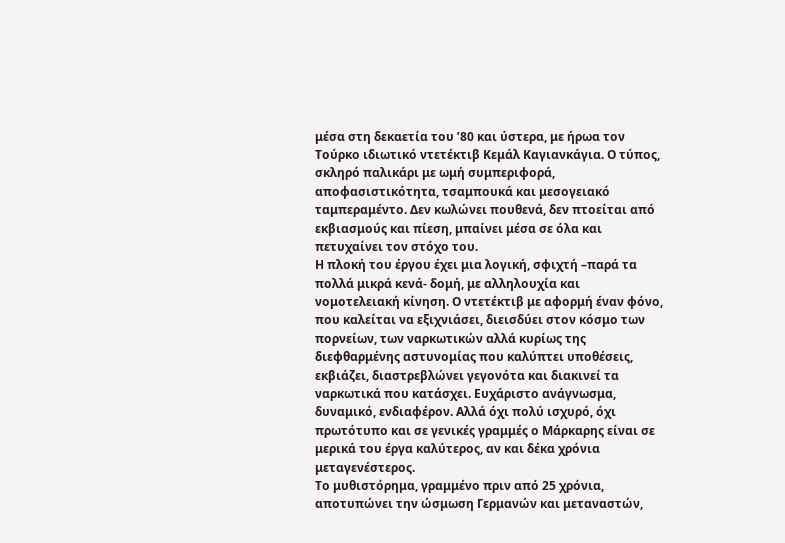μέσα στη δεκαετία του ’80 και ύστερα, με ήρωα τον Τούρκο ιδιωτικό ντετέκτιβ Κεμάλ Καγιανκάγια. Ο τύπος, σκληρό παλικάρι με ωμή συμπεριφορά, αποφασιστικότητα, τσαμπουκά και μεσογειακό ταμπεραμέντο. Δεν κωλώνει πουθενά, δεν πτοείται από εκβιασμούς και πίεση, μπαίνει μέσα σε όλα και πετυχαίνει τον στόχο του.
Η πλοκή του έργου έχει μια λογική, σφιχτή –παρά τα πολλά μικρά κενά- δομή, με αλληλουχία και νομοτελειακή κίνηση. Ο ντετέκτιβ με αφορμή έναν φόνο, που καλείται να εξιχνιάσει, διεισδύει στον κόσμο των πορνείων, των ναρκωτικών αλλά κυρίως της διεφθαρμένης αστυνομίας που καλύπτει υποθέσεις, εκβιάζει, διαστρεβλώνει γεγονότα και διακινεί τα ναρκωτικά που κατάσχει. Ευχάριστο ανάγνωσμα, δυναμικό, ενδιαφέρον. Αλλά όχι πολύ ισχυρό, όχι πρωτότυπο και σε γενικές γραμμές ο Μάρκαρης είναι σε μερικά του έργα καλύτερος, αν και δέκα χρόνια μεταγενέστερος.
Το μυθιστόρημα, γραμμένο πριν από 25 χρόνια, αποτυπώνει την ώσμωση Γερμανών και μεταναστών,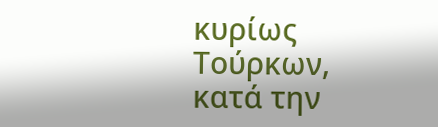κυρίως Τούρκων, κατά την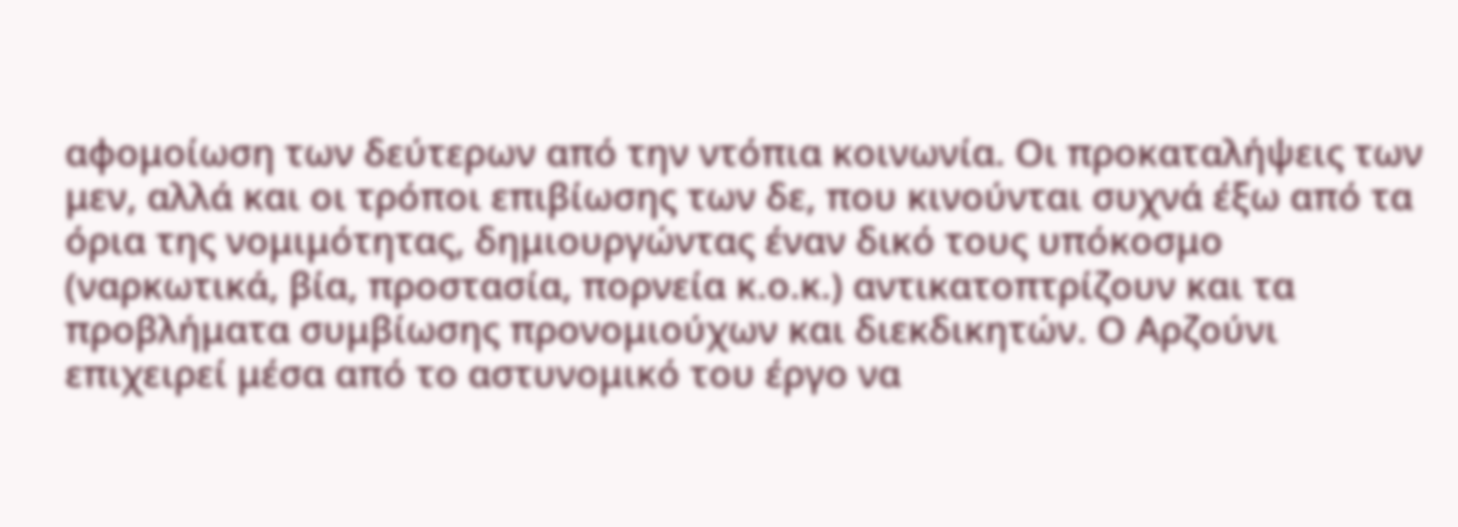αφομοίωση των δεύτερων από την ντόπια κοινωνία. Οι προκαταλήψεις των μεν, αλλά και οι τρόποι επιβίωσης των δε, που κινούνται συχνά έξω από τα όρια της νομιμότητας, δημιουργώντας έναν δικό τους υπόκοσμο (ναρκωτικά, βία, προστασία, πορνεία κ.ο.κ.) αντικατοπτρίζουν και τα προβλήματα συμβίωσης προνομιούχων και διεκδικητών. Ο Αρζούνι επιχειρεί μέσα από το αστυνομικό του έργο να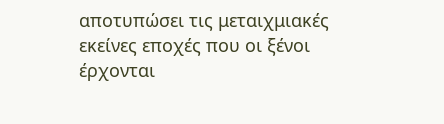αποτυπώσει τις μεταιχμιακές εκείνες εποχές που οι ξένοι έρχονται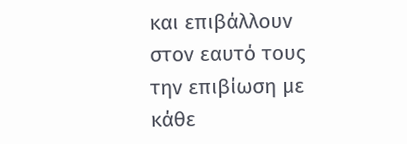και επιβάλλουν στον εαυτό τους την επιβίωση με κάθε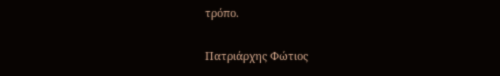τρόπο.

Πατριάρχης Φώτιος